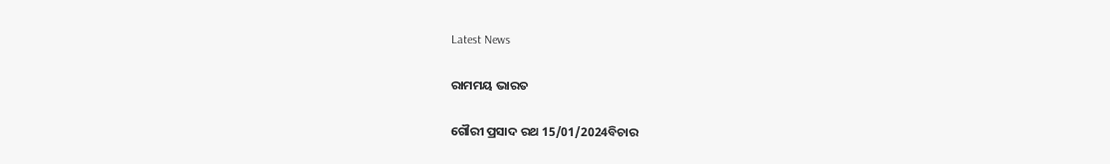Latest News

ରାମମୟ ଭାରତ

ଗୌରୀ ପ୍ରସାଦ ରଥ 15/01/2024ବିଚାର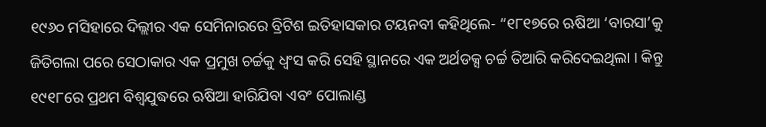୧୯୬୦ ମସିହାରେ ଦିଲ୍ଲୀର ଏକ ସେମିନାରରେ ବ୍ରିଟିଶ ଇତିହାସକାର ଟୟନବୀ କହିଥିଲେ- “୧୮୧୭ରେ ଋଷିଆ ‘ବାରସା’କୁ ଜିତିଗଲା ପରେ ସେଠାକାର ଏକ ପ୍ରମୁଖ ଚର୍ଚ୍ଚକୁ ଧ୍ୱଂସ କରି ସେହି ସ୍ଥାନରେ ଏକ ଅର୍ଥଡକ୍ସ ଚର୍ଚ୍ଚ ତିଆରି କରିଦେଇଥିଲା । କିନ୍ତୁ ୧୯୧୮ରେ ପ୍ରଥମ ବିଶ୍ୱଯୁଦ୍ଧରେ ଋଷିଆ ହାରିଯିବା ଏବଂ ପୋଲାଣ୍ଡ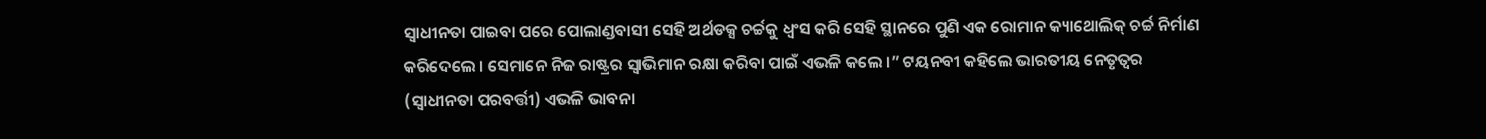ସ୍ୱାଧୀନତା ପାଇବା ପରେ ପୋଲାଣ୍ଡବାସୀ ସେହି ଅର୍ଥଡକ୍ସ ଚର୍ଚ୍ଚକୁ ଧ୍ୱଂସ କରି ସେହି ସ୍ଥାନରେ ପୁଣି ଏକ ରୋମାନ କ୍ୟାଥୋଲିକ୍ ଚର୍ଚ୍ଚ ନିର୍ମାଣ କରିଦେଲେ । ସେମାନେ ନିଜ ରାଷ୍ଟ୍ରର ସ୍ୱାଭିମାନ ରକ୍ଷା କରିବା ପାଇଁ ଏଭଳି କଲେ ।” ଟୟନବୀ କହିଲେ ଭାରତୀୟ ନେତୃତ୍ୱର (ସ୍ୱାଧୀନତା ପରବର୍ତ୍ତୀ) ଏଭଳି ଭାବନା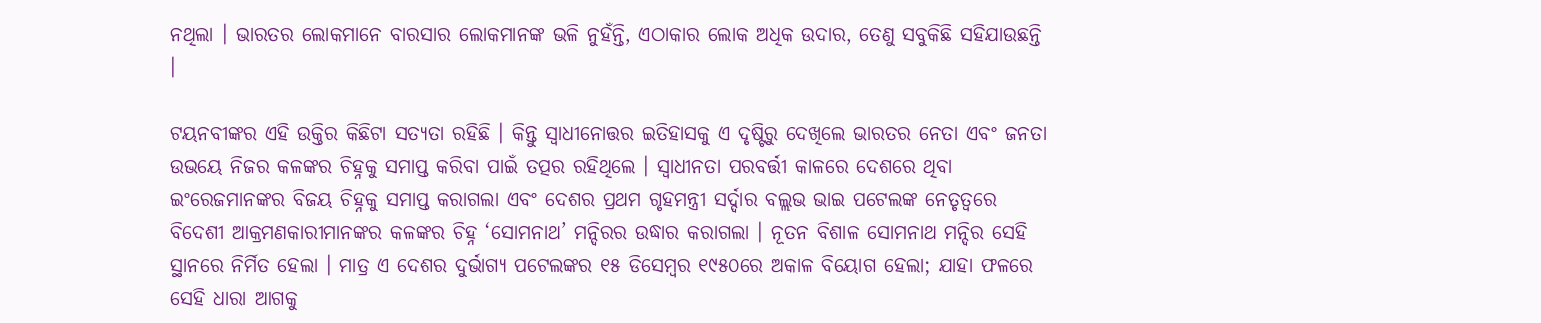ନଥିଲା । ଭାରତର ଲୋକମାନେ ବାରସାର ଲୋକମାନଙ୍କ ଭଳି ନୁହଁନ୍ତି, ଏଠାକାର ଲୋକ ଅଧିକ ଉଦାର, ତେଣୁ ସବୁକିଛି ସହିଯାଉଛନ୍ତି ।

ଟୟନବୀଙ୍କର ଏହି ଉକ୍ତିର କିଛିଟା ସତ୍ୟତା ରହିଛି । କିନ୍ତୁ ସ୍ୱାଧୀନୋତ୍ତର ଇତିହାସକୁ ଏ ଦୃଷ୍ଟିରୁ ଦେଖିଲେ ଭାରତର ନେତା ଏବଂ ଜନତା ଉଭୟେ ନିଜର କଳଙ୍କର ଚିହ୍ନକୁ ସମାପ୍ତ କରିବା ପାଇଁ ତତ୍ପର ରହିଥିଲେ । ସ୍ୱାଧୀନତା ପରବର୍ତ୍ତୀ କାଳରେ ଦେଶରେ ଥିବା ଇଂରେଜମାନଙ୍କର ବିଜୟ ଚିହ୍ନକୁ ସମାପ୍ତ କରାଗଲା ଏବଂ ଦେଶର ପ୍ରଥମ ଗୃହମନ୍ତ୍ରୀ ସର୍ଦ୍ଦାର ବଲ୍ଲଭ ଭାଇ ପଟେଲଙ୍କ ନେତୃତ୍ୱରେ ବିଦେଶୀ ଆକ୍ରମଣକାରୀମାନଙ୍କର କଳଙ୍କର ଚିହ୍ନ ‘ସୋମନାଥ’ ମନ୍ଦିରର ଉଦ୍ଧାର କରାଗଲା । ନୂତନ ବିଶାଳ ସୋମନାଥ ମନ୍ଦିର ସେହି ସ୍ଥାନରେ ନିର୍ମିତ ହେଲା । ମାତ୍ର ଏ ଦେଶର ଦୁର୍ଭାଗ୍ୟ ପଟେଲଙ୍କର ୧୫ ଡିସେମ୍ବର ୧୯୫୦ରେ ଅକାଳ ବିୟୋଗ ହେଲା; ଯାହା ଫଳରେ ସେହି ଧାରା ଆଗକୁ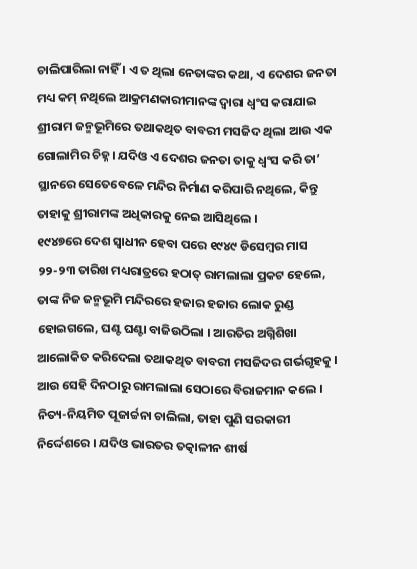ଚାଲିପାରିଲା ନାହିଁ । ଏ ତ ଥିଲା ନେତାଙ୍କର କଥା, ଏ ଦେଶର ଜନତା ମଧ୍ୟ କମ୍ ନଥିଲେ ଆକ୍ରମଣକାରୀମାନଙ୍କ ଦ୍ୱାରା ଧ୍ୱଂସ କରାଯାଇ ଶ୍ରୀରାମ ଜନ୍ମଭୂମିରେ ତଥାକଥିତ ବାବରୀ ମସଜିଦ ଥିଲା ଆଉ ଏକ ଗୋଲାମିର ଚିହ୍ନ । ଯଦିଓ ଏ ଦେଶର ଜନତା ତାକୁ ଧ୍ୱଂସ କରି ତା’ ସ୍ଥାନରେ ସେତେବେଳେ ମନ୍ଦିର ନିର୍ମାଣ କରିପାରି ନଥିଲେ, କିନ୍ତୁ ତାହାକୁ ଶ୍ରୀରାମଙ୍କ ଅଧିକାରକୁ ନେଇ ଆସିଥିଲେ ।
୧୯୪୭ରେ ଦେଶ ସ୍ୱାଧୀନ ହେବା ପରେ ୧୯୪୯ ଡିସେମ୍ବର ମାସ ୨୨-୨୩ ତାରିଖ ମଧ୍ୟରାତ୍ରରେ ହଠାତ୍ ରାମଲାଲା ପ୍ରକଟ ହେଲେ, ତାଙ୍କ ନିଜ ଜନ୍ମଭୂମି ମନ୍ଦିରରେ ହଜାର ହଜାର ଲୋକ ରୁଣ୍ଡ ହୋଇଗଲେ, ଘଣ୍ଟ ଘଣ୍ଟା ବାଜିଉଠିଲା । ଆରତିର ଅଗ୍ନିଶିଖା ଆଲୋକିତ କରିଦେଲା ତଥାକଥିତ ବାବରୀ ମସଜିଦର ଗର୍ଭଗୃହକୁ । ଆଉ ସେହି ଦିନଠାରୁ ରାମଲାଲା ସେଠାରେ ବିରାଜମାନ କଲେ । ନିତ୍ୟ-ନିୟମିତ ପୂଜାର୍ଚ୍ଚନା ଚାଲିଲା, ତାହା ପୁଣି ସରକାରୀ ନିର୍ଦ୍ଦେଶରେ । ଯଦିଓ ଭାରତର ତତ୍କାଳୀନ ଶୀର୍ଷ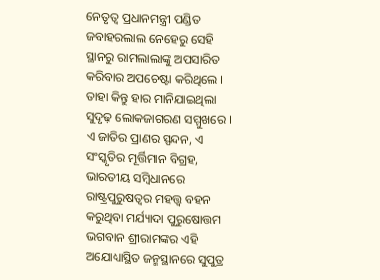ନେତୃତ୍ୱ ପ୍ରଧାନମନ୍ତ୍ରୀ ପଣ୍ଡିତ ଜବାହରଲାଲ ନେହେରୁ ସେହି ସ୍ଥାନରୁ ରାମଲାଲାଙ୍କୁ ଅପସାରିତ କରିବାର ଅପଚେଷ୍ଟା କରିଥିଲେ । ତାହା କିନ୍ତୁ ହାର ମାନିଯାଇଥିଲା ସୁଦୃଢ଼ ଲୋକଜାଗରଣ ସମ୍ମୁଖରେ ।
ଏ ଜାତିର ପ୍ରାଣର ସ୍ପନ୍ଦନ, ଏ ସଂସ୍କୃତିର ମୂର୍ତ୍ତିମାନ ବିଗ୍ରହ, ଭାରତୀୟ ସମ୍ବିଧାନରେ ରାଷ୍ଟ୍ରପୁରୁଷତ୍ୱର ମହତ୍ତ୍ୱ ବହନ କରୁଥିବା ମର୍ଯ୍ୟାଦା ପୁରୁଷୋତ୍ତମ ଭଗବାନ ଶ୍ରୀରାମଙ୍କର ଏହି ଅଯୋଧ୍ୟାସ୍ଥିତ ଜନ୍ମସ୍ଥାନରେ ସୁପୁତ୍ର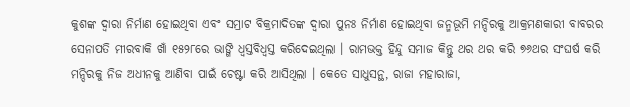କୁଶଙ୍କ ଦ୍ୱାରା ନିର୍ମାଣ ହୋଇଥିବା ଏବଂ ସମ୍ରାଟ ବିକ୍ରମାଦିତଙ୍କ ଦ୍ୱାରା ପୁନଃ ନିର୍ମାଣ ହୋଇଥିବା ଜନ୍ମଭୂମି ମନ୍ଦିରକୁ ଆକ୍ରମଣକାରୀ ବାବରର ସେନାପତି ମୀରବାକି ଖାଁ ୧୫୨୮ରେ ଭାଙ୍ଗି ଧ୍ୱସ୍ତବିଧ୍ୱସ୍ତ କରିଦେଇଥିଲା । ରାମଭକ୍ତ ହିନ୍ଦୁ ସମାଜ କିନ୍ତୁ ଥର ଥର କରି ୭୬ଥର ସଂଘର୍ଷ କରି ମନ୍ଦିରକୁ ନିଜ ଅଧୀନକୁ ଆଣିବା ପାଇଁ ଚେଷ୍ଟା କରି ଆସିଥିଲା । କେତେ ସାଧୁସନ୍ଥ, ରାଜା ମହାରାଜା,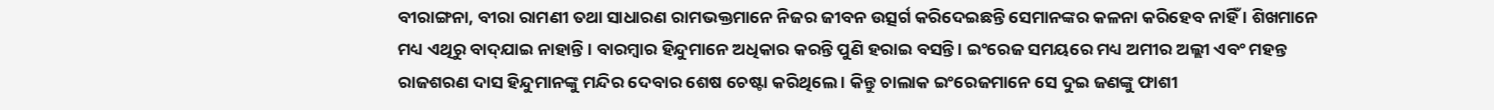ବୀରାଙ୍ଗନା, ବୀରା ରାମଣୀ ତଥା ସାଧାରଣ ରାମଭକ୍ତମାନେ ନିଜର ଜୀବନ ଉତ୍ସର୍ଗ କରିଦେଇଛନ୍ତି ସେମାନଙ୍କର କଳନା କରିହେବ ନାହିଁ । ଶିଖମାନେ ମଧ୍ୟ ଏଥିରୁ ବାଦ୍‌ଯାଇ ନାହାନ୍ତି । ବାରମ୍ବାର ହିନ୍ଦୁମାନେ ଅଧିକାର କରନ୍ତି ପୁଣି ହରାଇ ବସନ୍ତି । ଇଂରେଜ ସମୟରେ ମଧ୍ୟ ଅମୀର ଅଲ୍ଲୀ ଏବଂ ମହନ୍ତ ରାଜଶରଣ ଦାସ ହିନ୍ଦୁମାନଙ୍କୁ ମନ୍ଦିର ଦେବାର ଶେଷ ଚେଷ୍ଟା କରିଥିଲେ । କିନ୍ତୁ ଚାଲାକ ଇଂରେଜମାନେ ସେ ଦୁଇ ଜଣଙ୍କୁ ଫାଶୀ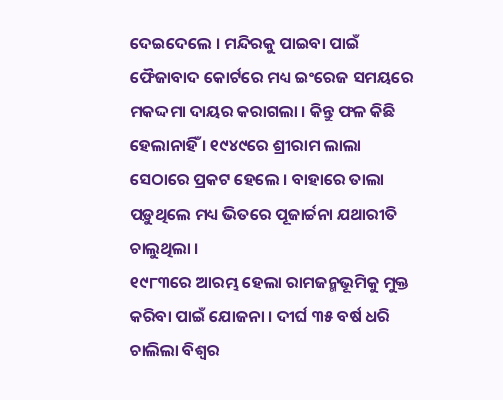ଦେଇଦେଲେ । ମନ୍ଦିରକୁ ପାଇବା ପାଇଁ ଫୈଜାବାଦ କୋର୍ଟରେ ମଧ୍ୟ ଇଂରେଜ ସମୟରେ ମକଦ୍ଦମା ଦାୟର କରାଗଲା । କିନ୍ତୁ ଫଳ କିଛି ହେଲାନାହିଁ । ୧୯୪୯ରେ ଶ୍ରୀରାମ ଲାଲା ସେଠାରେ ପ୍ରକଟ ହେଲେ । ବାହାରେ ତାଲା ପଡ଼ୁଥିଲେ ମଧ୍ୟ ଭିତରେ ପୂଜାର୍ଚ୍ଚନା ଯଥାରୀତି ଚାଲୁଥିଲା ।
୧୯୮୩ରେ ଆରମ୍ଭ ହେଲା ରାମଜନ୍ମଭୂମିକୁ ମୁକ୍ତ କରିବା ପାଇଁ ଯୋଜନା । ଦୀର୍ଘ ୩୫ ବର୍ଷ ଧରି ଚାଲିଲା ବିଶ୍ୱର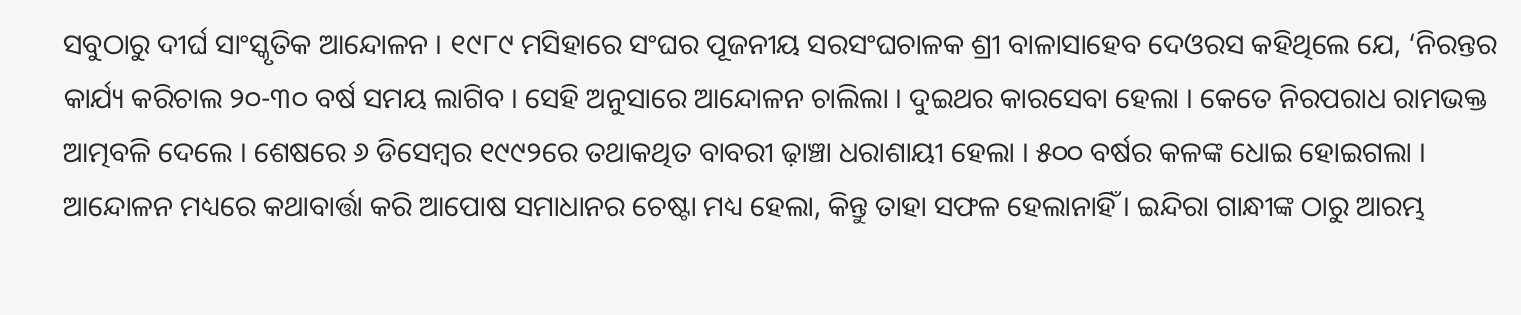ସବୁଠାରୁ ଦୀର୍ଘ ସାଂସ୍କୃତିକ ଆନ୍ଦୋଳନ । ୧୯୮୯ ମସିହାରେ ସଂଘର ପୂଜନୀୟ ସରସଂଘଚାଳକ ଶ୍ରୀ ବାଳାସାହେବ ଦେଓରସ କହିଥିଲେ ଯେ, ‘ନିରନ୍ତର କାର୍ଯ୍ୟ କରିଚାଲ ୨୦-୩୦ ବର୍ଷ ସମୟ ଲାଗିବ । ସେହି ଅନୁସାରେ ଆନ୍ଦୋଳନ ଚାଲିଲା । ଦୁଇଥର କାରସେବା ହେଲା । କେତେ ନିରପରାଧ ରାମଭକ୍ତ ଆତ୍ମବଳି ଦେଲେ । ଶେଷରେ ୬ ଡିସେମ୍ବର ୧୯୯୨ରେ ତଥାକଥିତ ବାବରୀ ଢ଼ାଞ୍ଚା ଧରାଶାୟୀ ହେଲା । ୫୦୦ ବର୍ଷର କଳଙ୍କ ଧୋଇ ହୋଇଗଲା । ଆନ୍ଦୋଳନ ମଧ୍ୟରେ କଥାବାର୍ତ୍ତା କରି ଆପୋଷ ସମାଧାନର ଚେଷ୍ଟା ମଧ୍ୟ ହେଲା, କିନ୍ତୁ ତାହା ସଫଳ ହେଲାନାହିଁ । ଇନ୍ଦିରା ଗାନ୍ଧୀଙ୍କ ଠାରୁ ଆରମ୍ଭ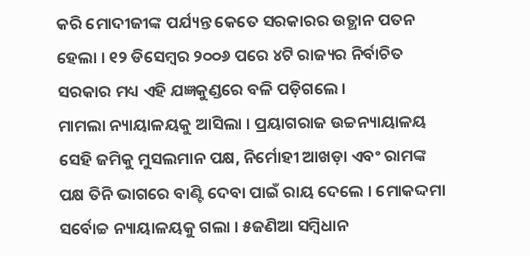କରି ମୋଦୀଜୀଙ୍କ ପର୍ଯ୍ୟନ୍ତ କେତେ ସରକାରର ଉତ୍ଥାନ ପତନ ହେଲା । ୧୨ ଡିସେମ୍ବର ୨୦୦୬ ପରେ ୪ଟି ରାଜ୍ୟର ନିର୍ବାଚିତ ସରକାର ମଧ୍ୟ ଏହି ଯଜ୍ଞକୁଣ୍ଡରେ ବଳି ପଡ଼ିଗଲେ ।
ମାମଲା ନ୍ୟାୟାଳୟକୁ ଆସିଲା । ପ୍ରୟାଗରାଜ ଉଚ୍ଚନ୍ୟାୟାଳୟ ସେହି ଜମିକୁ ମୁସଲମାନ ପକ୍ଷ, ନିର୍ମୋହୀ ଆଖଡ଼ା ଏବଂ ରାମଙ୍କ ପକ୍ଷ ତିନି ଭାଗରେ ବାଣ୍ଟି ଦେବା ପାଇଁ ରାୟ ଦେଲେ । ମୋକଦ୍ଦମା ସର୍ବୋଚ୍ଚ ନ୍ୟାୟାଳୟକୁ ଗଲା । ୫ଜଣିଆ ସମ୍ବିଧାନ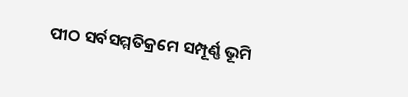ପୀଠ ସର୍ବସମ୍ମତିକ୍ରମେ ସମ୍ପୂର୍ଣ୍ଣ ଭୂମି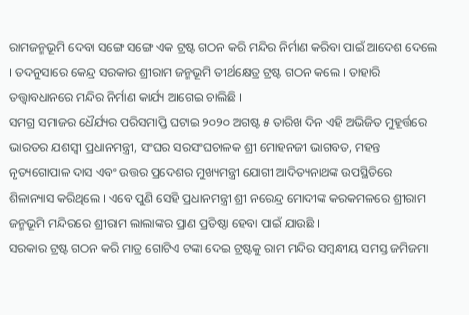ରାମଜନ୍ମଭୂମି ଦେବା ସଙ୍ଗେ ସଙ୍ଗେ ଏକ ଟ୍ରଷ୍ଟ ଗଠନ କରି ମନ୍ଦିର ନିର୍ମାଣ କରିବା ପାଇଁ ଆଦେଶ ଦେଲେ । ତଦନୁସାରେ କେନ୍ଦ୍ର ସରକାର ଶ୍ରୀରାମ ଜନ୍ମଭୂମି ତୀର୍ଥକ୍ଷେତ୍ର ଟ୍ରଷ୍ଟ ଗଠନ କଲେ । ତାହାରି ତତ୍ତ୍ୱାବଧାନରେ ମନ୍ଦିର ନିର୍ମାଣ କାର୍ଯ୍ୟ ଆଗେଇ ଚାଲିଛି ।
ସମଗ୍ର ସମାଜର ଧୈର୍ଯ୍ୟର ପରିସମାପ୍ତି ଘଟାଇ ୨୦୨୦ ଅଗଷ୍ଟ ୫ ତାରିଖ ଦିନ ଏହି ଅଭିଜିତ ମୁହୂର୍ତ୍ତରେ ଭାରତର ଯଶସ୍ୱୀ ପ୍ରଧାନମନ୍ତ୍ରୀ, ସଂଘର ସରସଂଘଚାଳକ ଶ୍ରୀ ମୋହନଜୀ ଭାଗବତ, ମହନ୍ତ ନୃତ୍ୟଗୋପାଳ ଦାସ ଏବଂ ଉତ୍ତର ପ୍ରଦେଶର ମୁଖ୍ୟମନ୍ତ୍ରୀ ଯୋଗୀ ଆଦିତ୍ୟନାଥଙ୍କ ଉପସ୍ଥିତିରେ ଶିଳାନ୍ୟାସ କରିଥିଲେ । ଏବେ ପୁଣି ସେହି ପ୍ରଧାନମନ୍ତ୍ରୀ ଶ୍ରୀ ନରେନ୍ଦ୍ର ମୋଦୀଙ୍କ କରକମଳରେ ଶ୍ରୀରାମ ଜନ୍ମଭୂମି ମନ୍ଦିରରେ ଶ୍ରୀରାମ ଲାଲାଙ୍କର ପ୍ରାଣ ପ୍ରତିଷ୍ଠା ହେବା ପାଇଁ ଯାଉଛି ।
ସରକାର ଟ୍ରଷ୍ଟ ଗଠନ କରି ମାତ୍ର ଗୋଟିଏ ଟଙ୍କା ଦେଇ ଟ୍ରଷ୍ଟକୁ ରାମ ମନ୍ଦିର ସମ୍ବନ୍ଧୀୟ ସମସ୍ତ ଜମିଜମା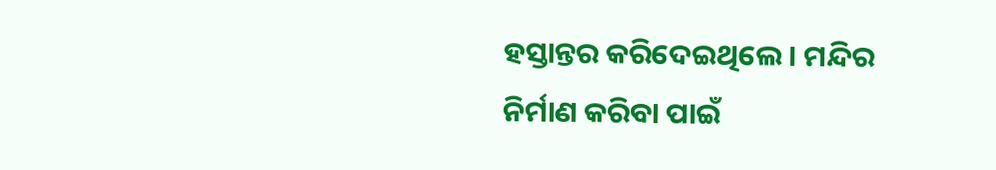ହସ୍ତାନ୍ତର କରିଦେଇଥିଲେ । ମନ୍ଦିର ନିର୍ମାଣ କରିବା ପାଇଁ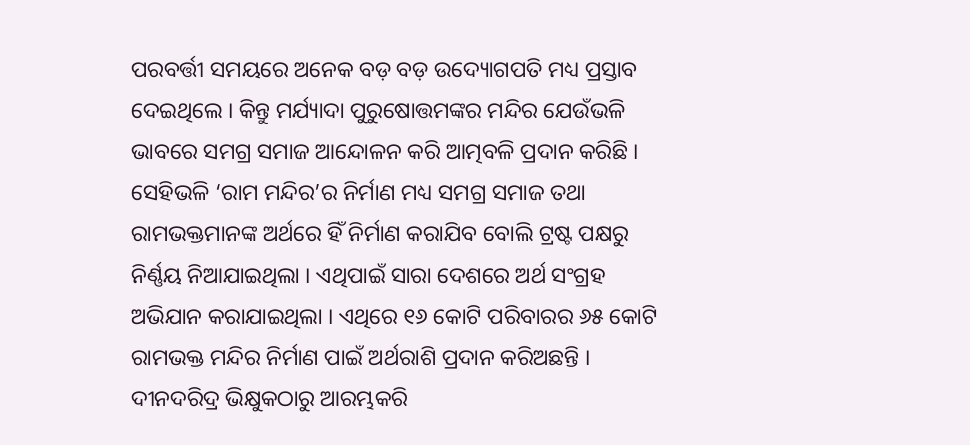ପରବର୍ତ୍ତୀ ସମୟରେ ଅନେକ ବଡ଼ ବଡ଼ ଉଦ୍ୟୋଗପତି ମଧ୍ୟ ପ୍ରସ୍ତାବ ଦେଇଥିଲେ । କିନ୍ତୁ ମର୍ଯ୍ୟାଦା ପୁରୁଷୋତ୍ତମଙ୍କର ମନ୍ଦିର ଯେଉଁଭଳି ଭାବରେ ସମଗ୍ର ସମାଜ ଆନ୍ଦୋଳନ କରି ଆତ୍ମବଳି ପ୍ରଦାନ କରିଛି । ସେହିଭଳି ‘ରାମ ମନ୍ଦିର’ର ନିର୍ମାଣ ମଧ୍ୟ ସମଗ୍ର ସମାଜ ତଥା ରାମଭକ୍ତମାନଙ୍କ ଅର୍ଥରେ ହିଁ ନିର୍ମାଣ କରାଯିବ ବୋଲି ଟ୍ରଷ୍ଟ ପକ୍ଷରୁ ନିର୍ଣ୍ଣୟ ନିଆଯାଇଥିଲା । ଏଥିପାଇଁ ସାରା ଦେଶରେ ଅର୍ଥ ସଂଗ୍ରହ ଅଭିଯାନ କରାଯାଇଥିଲା । ଏଥିରେ ୧୬ କୋଟି ପରିବାରର ୬୫ କୋଟି ରାମଭକ୍ତ ମନ୍ଦିର ନିର୍ମାଣ ପାଇଁ ଅର୍ଥରାଶି ପ୍ରଦାନ କରିଅଛନ୍ତି । ଦୀନଦରିଦ୍ର ଭିକ୍ଷୁକଠାରୁ ଆରମ୍ଭକରି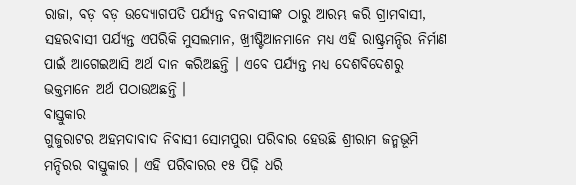ରାଜା, ବଡ଼ ବଡ଼ ଉଦ୍ୟୋଗପତି ପର୍ଯ୍ୟନ୍ତ ବନବାସୀଙ୍କ ଠାରୁ ଆରମ୍ଭ କରି ଗ୍ରାମବାସୀ, ସହରବାସୀ ପର୍ଯ୍ୟନ୍ତ ଏପରିକି ମୁସଲମାନ, ଖ୍ରୀଷ୍ଟିଆନମାନେ ମଧ୍ୟ ଏହି ରାଷ୍ଟ୍ରମନ୍ଦିର ନିର୍ମାଣ ପାଇଁ ଆଗେଇଆସି ଅର୍ଥ ଦାନ କରିଅଛନ୍ତି । ଏବେ ପର୍ଯ୍ୟନ୍ତ ମଧ୍ୟ ଦେଶବିଦେଶରୁ ଭକ୍ତମାନେ ଅର୍ଥ ପଠାଉଅଛନ୍ତି ।
ବାସ୍ତୁକାର
ଗୁଜୁରାଟର ଅହମଦାବାଦ ନିବାସୀ ସୋମପୁରା ପରିବାର ହେଉଛି ଶ୍ରୀରାମ ଜନ୍ମଭୂମି ମନ୍ଦିରର ବାସ୍ତୁକାର । ଏହି ପରିବାରର ୧୫ ପିଢ଼ି ଧରି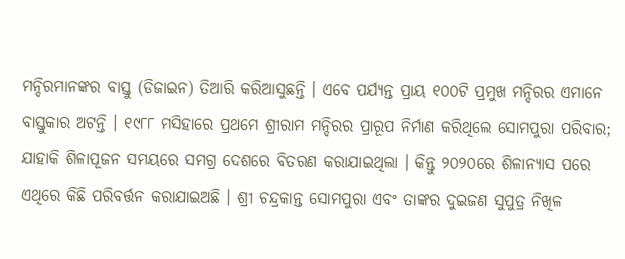ମନ୍ଦିରମାନଙ୍କର ବାସ୍ତୁ (ଡିଜାଇନ) ତିଆରି କରିଆସୁଛନ୍ତି । ଏବେ ପର୍ଯ୍ୟନ୍ତ ପ୍ରାୟ ୧୦୦ଟି ପ୍ରମୁଖ ମନ୍ଦିରର ଏମାନେ ବାସ୍ତୁକାର ଅଟନ୍ତି । ୧୯୮୮ ମସିହାରେ ପ୍ରଥମେ ଶ୍ରୀରାମ ମନ୍ଦିରର ପ୍ରାରୂପ ନିର୍ମାଣ କରିଥିଲେ ସୋମପୁରା ପରିବାର; ଯାହାକି ଶିଳାପୂଜନ ସମୟରେ ସମଗ୍ର ଦେଶରେ ବିତରଣ କରାଯାଇଥିଲା । କିନ୍ତୁ ୨୦୨୦ରେ ଶିଳାନ୍ୟାସ ପରେ ଏଥିରେ କିଛି ପରିବର୍ତ୍ତନ କରାଯାଇଅଛି । ଶ୍ରୀ ଚନ୍ଦ୍ରକାନ୍ତ ସୋମପୁରା ଏବଂ ତାଙ୍କର ଦୁଇଜଣ ସୁପୁତ୍ର ନିଖିଳ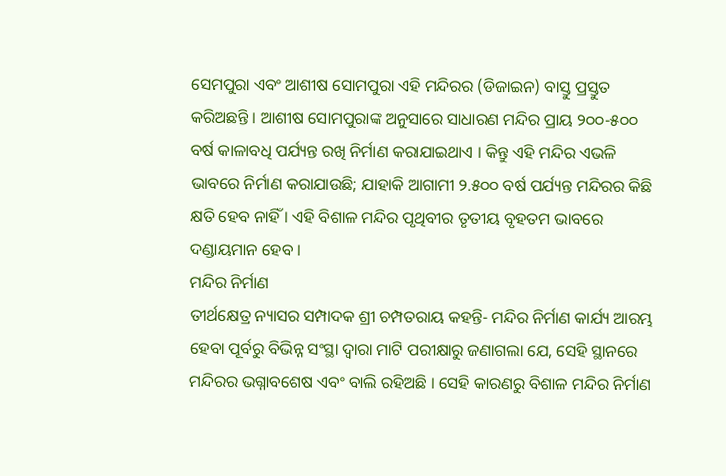ସେମପୁରା ଏବଂ ଆଶୀଷ ସୋମପୁରା ଏହି ମନ୍ଦିରର (ଡିଜାଇନ) ବାସ୍ତୁ ପ୍ରସ୍ତୁତ କରିଅଛନ୍ତି । ଆଶୀଷ ସୋମପୁରାଙ୍କ ଅନୁସାରେ ସାଧାରଣ ମନ୍ଦିର ପ୍ରାୟ ୨୦୦-୫୦୦ ବର୍ଷ କାଳାବଧି ପର୍ଯ୍ୟନ୍ତ ରଖି ନିର୍ମାଣ କରାଯାଇଥାଏ । କିନ୍ତୁ ଏହି ମନ୍ଦିର ଏଭଳି ଭାବରେ ନିର୍ମାଣ କରାଯାଉଛି; ଯାହାକି ଆଗାମୀ ୨.୫୦୦ ବର୍ଷ ପର୍ଯ୍ୟନ୍ତ ମନ୍ଦିରର କିଛି କ୍ଷତି ହେବ ନାହିଁ । ଏହି ବିଶାଳ ମନ୍ଦିର ପୃଥିବୀର ତୃତୀୟ ବୃହତମ ଭାବରେ ଦଣ୍ଡାୟମାନ ହେବ ।
ମନ୍ଦିର ନିର୍ମାଣ
ତୀର୍ଥକ୍ଷେତ୍ର ନ୍ୟାସର ସମ୍ପାଦକ ଶ୍ରୀ ଚମ୍ପତରାୟ କହନ୍ତି- ମନ୍ଦିର ନିର୍ମାଣ କାର୍ଯ୍ୟ ଆରମ୍ଭ ହେବା ପୂର୍ବରୁ ବିଭିନ୍ନ ସଂସ୍ଥା ଦ୍ୱାରା ମାଟି ପରୀକ୍ଷାରୁ ଜଣାଗଲା ଯେ, ସେହି ସ୍ଥାନରେ ମନ୍ଦିରର ଭଗ୍ନାବଶେଷ ଏବଂ ବାଲି ରହିଅଛି । ସେହି କାରଣରୁ ବିଶାଳ ମନ୍ଦିର ନିର୍ମାଣ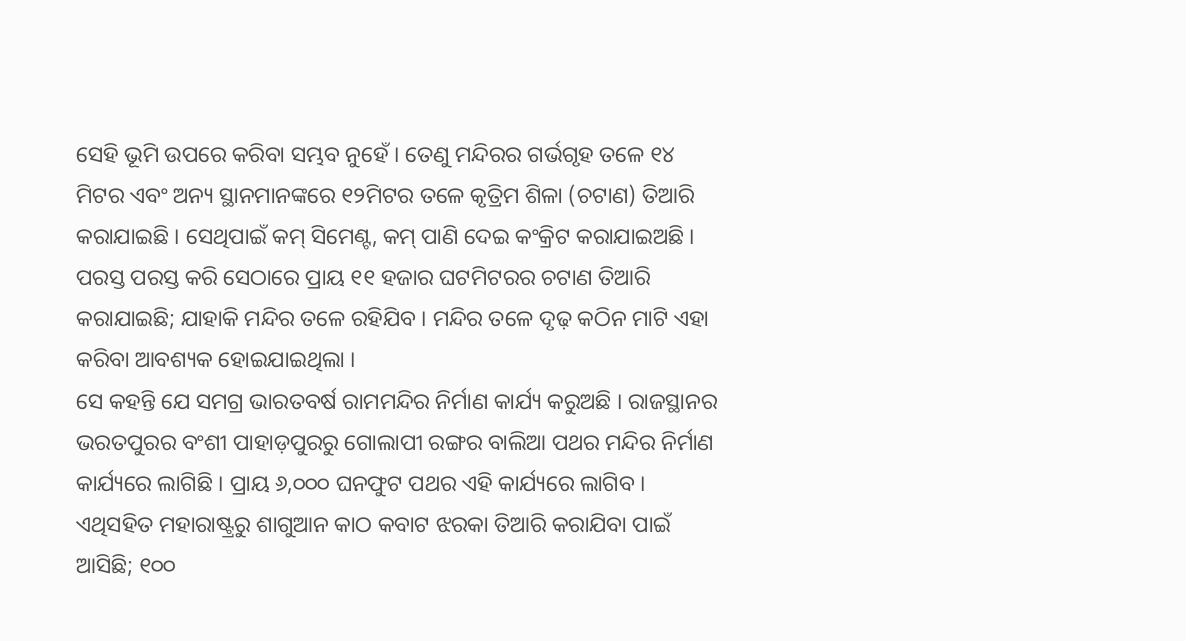ସେହି ଭୂମି ଉପରେ କରିବା ସମ୍ଭବ ନୁହେଁ । ତେଣୁ ମନ୍ଦିରର ଗର୍ଭଗୃହ ତଳେ ୧୪ ମିଟର ଏବଂ ଅନ୍ୟ ସ୍ଥାନମାନଙ୍କରେ ୧୨ମିଟର ତଳେ କୃତ୍ରିମ ଶିଳା (ଚଟାଣ) ତିଆରି କରାଯାଇଛି । ସେଥିପାଇଁ କମ୍ ସିମେଣ୍ଟ, କମ୍ ପାଣି ଦେଇ କଂକ୍ରିଟ କରାଯାଇଅଛି । ପରସ୍ତ ପରସ୍ତ କରି ସେଠାରେ ପ୍ରାୟ ୧୧ ହଜାର ଘଟମିଟରର ଚଟାଣ ତିଆରି କରାଯାଇଛି; ଯାହାକି ମନ୍ଦିର ତଳେ ରହିଯିବ । ମନ୍ଦିର ତଳେ ଦୃଢ଼ କଠିନ ମାଟି ଏହା କରିବା ଆବଶ୍ୟକ ହୋଇଯାଇଥିଲା ।
ସେ କହନ୍ତି ଯେ ସମଗ୍ର ଭାରତବର୍ଷ ରାମମନ୍ଦିର ନିର୍ମାଣ କାର୍ଯ୍ୟ କରୁଅଛି । ରାଜସ୍ଥାନର ଭରତପୁରର ବଂଶୀ ପାହାଡ଼ପୁରରୁ ଗୋଲାପୀ ରଙ୍ଗର ବାଲିଆ ପଥର ମନ୍ଦିର ନିର୍ମାଣ କାର୍ଯ୍ୟରେ ଲାଗିଛି । ପ୍ରାୟ ୬,୦୦୦ ଘନଫୁଟ ପଥର ଏହି କାର୍ଯ୍ୟରେ ଲାଗିବ । ଏଥିସହିତ ମହାରାଷ୍ଟ୍ରରୁ ଶାଗୁଆନ କାଠ କବାଟ ଝରକା ତିଆରି କରାଯିବା ପାଇଁ ଆସିଛି; ୧୦୦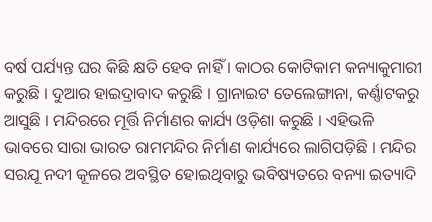ବର୍ଷ ପର୍ଯ୍ୟନ୍ତ ଘର କିଛି କ୍ଷତି ହେବ ନାହିଁ । କାଠର କୋଟିକାମ କନ୍ୟାକୁମାରୀ କରୁଛି । ଦୁଆର ହାଇଦ୍ରାବାଦ କରୁଛି । ଗ୍ରାନାଇଟ ତେଲେଙ୍ଗାନା, କର୍ଣ୍ଣାଟକରୁ ଆସୁଛି । ମନ୍ଦିରରେ ମୂର୍ତ୍ତି ନିର୍ମାଣର କାର୍ଯ୍ୟ ଓଡ଼ିଶା କରୁଛି । ଏହିଭଳି ଭାବରେ ସାରା ଭାରତ ରାମମନ୍ଦିର ନିର୍ମାଣ କାର୍ଯ୍ୟରେ ଲାଗିପଡ଼ିଛି । ମନ୍ଦିର ସରଯୂ ନଦୀ କୂଳରେ ଅବସ୍ଥିତ ହୋଇଥିବାରୁ ଭବିଷ୍ୟତରେ ବନ୍ୟା ଇତ୍ୟାଦି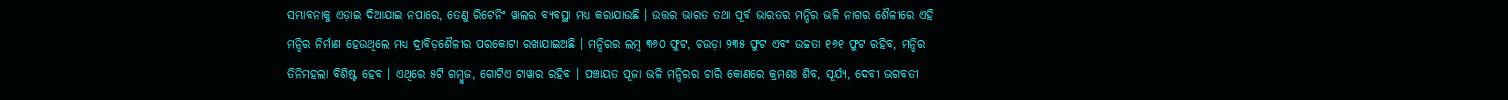ସମ୍ଭାବନାକୁ ଏଡ଼ାଇ ଦିଆଯାଇ ନପାରେ, ତେଣୁ ରିଟେନିଂ ୱାଲର ବ୍ୟବସ୍ଥା ମଧ୍ୟ କରାଯାଉଛି । ଉତ୍ତର ଭାରତ ତଥା ପୂର୍ବ ଭାରତର ମନ୍ଦିର ଭଳି ନାଗର ଶୈଳୀରେ ଏହି ମନ୍ଦିର ନିର୍ମାଣ ହେଉଥିଲେ ମଧ୍ୟ ଦ୍ରାବିଡ଼ଶୈଳୀର ପରକୋଟା ରଖାଯାଇଅଛି । ମନ୍ଦିରର ଲମ୍ବ ୩୬୦ ଫୁଟ, ଚଉଡ଼ା ୨୩୫ ଫୁଟ ଏବଂ ଉଚ୍ଚତା ୧୬୧ ଫୁଟ ରହିବ, ମନ୍ଦିର ତିନିମହଲା ବିଶିଷ୍ଟ ହେବ । ଏଥିରେ ୫ଟି ଗମ୍ବୁଜ, ଗୋଟିଏ ଟାୱାର ରହିବ । ପଞ୍ଚାୟତ ପୂଜା ଭଳି ମନ୍ଦିରର ଚାରି କୋଣରେ କ୍ରମଶଃ ଶିବ, ସୂର୍ଯ୍ୟ, ଦେବୀ ଭଗବତୀ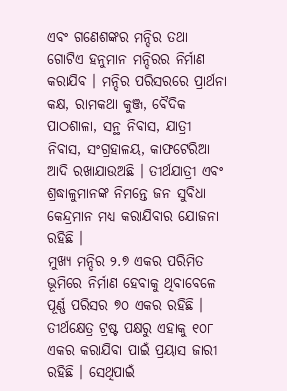ଏବଂ ଗଣେଶଙ୍କର ମନ୍ଦିର ତଥା ଗୋଟିଏ ହନୁମାନ ମନ୍ଦିରର ନିର୍ମାଣ କରାଯିବ । ମନ୍ଦିର ପରିସରରେ ପ୍ରାର୍ଥନା କକ୍ଷ, ରାମକଥା କୁଞ୍ଜ, ବୈଦିକ ପାଠଶାଳା, ସନ୍ଥ ନିବାସ, ଯାତ୍ରୀ ନିବାସ, ସଂଗ୍ରହାଳୟ, କାଫଟେରିଆ ଆଦି ରଖାଯାଉଅଛି । ତୀର୍ଥଯାତ୍ରୀ ଏବଂ ଶ୍ରଦ୍ଧାଳୁମାନଙ୍କ ନିମନ୍ତେ ଜନ ସୁବିଧା କେନ୍ଦ୍ରମାନ ମଧ୍ୟ କରାଯିବାର ଯୋଜନା ରହିଛି ।
ମୁଖ୍ୟ ମନ୍ଦିର ୨.୭ ଏକର ପରିମିତ ଭୂମିରେ ନିର୍ମାଣ ହେବାକୁ ଥିବାବେଳେ ପୂର୍ଣ୍ଣ ପରିସର ୭୦ ଏକର ରହିଛି । ତୀର୍ଥକ୍ଷେତ୍ର ଟ୍ରଷ୍ଟ ପକ୍ଷରୁ ଏହାକୁ ୧୦୮ ଏକର କରାଯିବା ପାଇଁ ପ୍ରୟାସ ଜାରୀ ରହିଛି । ସେଥିପାଇଁ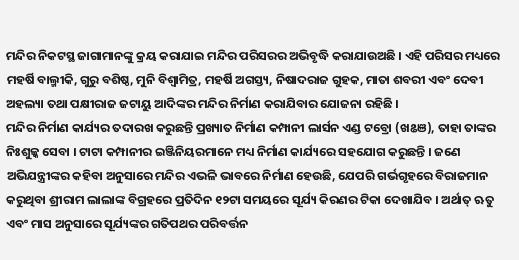ମନ୍ଦିର ନିକଟସ୍ଥ ଜାଗାମାନଙ୍କୁ କ୍ରୟ କରାଯାଇ ମନ୍ଦିର ପରିସରର ଅଭିବୃଦ୍ଧି କରାଯାଉଅଛି । ଏହି ପରିସର ମଧ୍ୟରେ ମହର୍ଷି ବାଲ୍ମୀକି, ଗୁରୁ ବଶିଷ୍ଠ, ମୁନି ବିଶ୍ୱାମିତ୍ର, ମହର୍ଷି ଅଗସ୍ତ୍ୟ, ନିଷାଦରାଜ ଗୁହକ, ମାତା ଶବରୀ ଏବଂ ଦେବୀ ଅହଲ୍ୟା ତଥା ପକ୍ଷୀରାଜ ଜଟାୟୁ ଆଦିଙ୍କର ମନ୍ଦିର ନିର୍ମାଣ କରାଯିବାର ଯୋଜନା ରହିଛି ।
ମନ୍ଦିର ନିର୍ମାଣ କାର୍ଯ୍ୟର ତଦାରଖ କରୁଛନ୍ତି ପ୍ରଖ୍ୟାତ ନିର୍ମାଣ କମ୍ପାନୀ ଲାର୍ସନ ଏଣ୍ଡ ଟବ୍ରୋ (ଖଌଞ), ତାହା ତାଙ୍କର ନିଃଶୁଳ୍କ ସେବା । ଟାଟା କମ୍ପାନୀର ଇଞ୍ଜିନିୟରମାନେ ମଧ୍ୟ ନିର୍ମାଣ କାର୍ଯ୍ୟରେ ସହଯୋଗ କରୁଛନ୍ତି । ଜଣେ ଅଭିଯନ୍ତ୍ରୀଙ୍କର କହିବା ଅନୁସାରେ ମନ୍ଦିର ଏଭଳି ଭାବରେ ନିର୍ମାଣ ହେଉଛି, ଯେପରି ଗର୍ଭଗୃହରେ ବିରାଜମାନ କରୁଥିବା ଶ୍ରୀରାମ ଲାଲାଙ୍କ ବିଗ୍ରହରେ ପ୍ରତିଦିନ ୧୨ଟା ସମୟରେ ସୂର୍ଯ୍ୟ କିରଣର ଟିକା ଦେଖାଯିବ । ଅର୍ଥାତ୍ ଋତୁ ଏବଂ ମାସ ଅନୁସାରେ ସୂର୍ଯ୍ୟଙ୍କର ଗତିପଥର ପରିବର୍ତ୍ତନ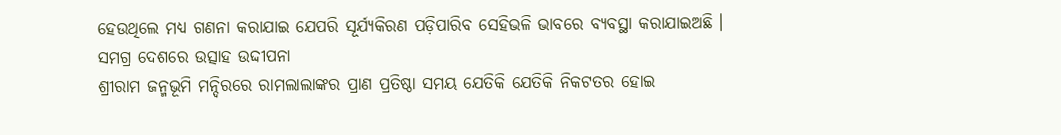ହେଉଥିଲେ ମଧ୍ୟ ଗଣନା କରାଯାଇ ଯେପରି ସୂର୍ଯ୍ୟକିରଣ ପଡ଼ିପାରିବ ସେହିଭଳି ଭାବରେ ବ୍ୟବସ୍ଥା କରାଯାଇଅଛି ।
ସମଗ୍ର ଦେଶରେ ଉତ୍ସାହ ଉଦ୍ଦୀପନା
ଶ୍ରୀରାମ ଜନ୍ମଭୂମି ମନ୍ଦିରରେ ରାମଲାଲାଙ୍କର ପ୍ରାଣ ପ୍ରତିଷ୍ଠା ସମୟ ଯେତିକି ଯେତିକି ନିକଟତର ହୋଇ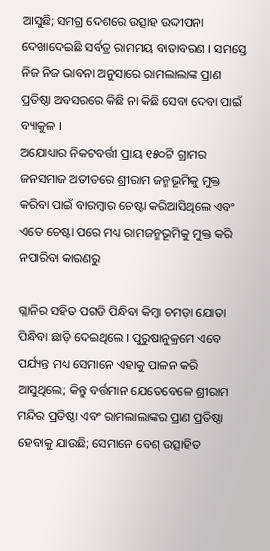ଆସୁଛି; ସମଗ୍ର ଦେଶରେ ଉତ୍ସାହ ଉଦ୍ଦୀପନା ଦେଖାଦେଇଛି ସର୍ବତ୍ର ରାମମୟ ବାତାବରଣ । ସମସ୍ତେ ନିଜ ନିଜ ଭାବନା ଅନୁସାରେ ରାମଲାଲାଙ୍କ ପ୍ରାଣ ପ୍ରତିଷ୍ଠା ଅବସରରେ କିଛି ନା କିଛି ସେବା ଦେବା ପାଇଁ ବ୍ୟାକୁଳ ।
ଅଯୋଧ୍ୟାର ନିକଟବର୍ତ୍ତୀ ପ୍ରାୟ ୧୫୦ଟି ଗ୍ରାମର ଜନସମାଜ ଅତୀତରେ ଶ୍ରୀରାମ ଜନ୍ମଭୂମିକୁ ମୁକ୍ତ କରିବା ପାଇଁ ବାରମ୍ବାର ଚେଷ୍ଟା କରିଆସିଥିଲେ ଏବଂ ଏତେ ଚେଷ୍ଟା ପରେ ମଧ୍ୟ ରାମଜନ୍ମଭୂମିକୁ ମୁକ୍ତ କରି ନପାରିବା କାରଣରୁ

ଗ୍ଳାନିର ସହିତ ପଗଡି ପିନ୍ଧିବା କିମ୍ବା ଚମଡ଼ା ଯୋତା ପିନ୍ଧିବା ଛାଡ଼ି ଦେଇଥିଲେ । ପୁରୁଷାନୁକ୍ରମେ ଏବେ ପର୍ଯ୍ୟନ୍ତ ମଧ୍ୟ ସେମାନେ ଏହାକୁ ପାଳନ କରି ଆସୁଥିଲେ; କିନ୍ତୁ ବର୍ତ୍ତମାନ ଯେତେବେଳେ ଶ୍ରୀରାମ ମନ୍ଦିର ପ୍ରତିଷ୍ଠା ଏବଂ ରାମଲାଲାଙ୍କର ପ୍ରାଣ ପ୍ରତିଷ୍ଠା ହେବାକୁ ଯାଉଛି; ସେମାନେ ବେଶ୍ ଉତ୍ସାହିତ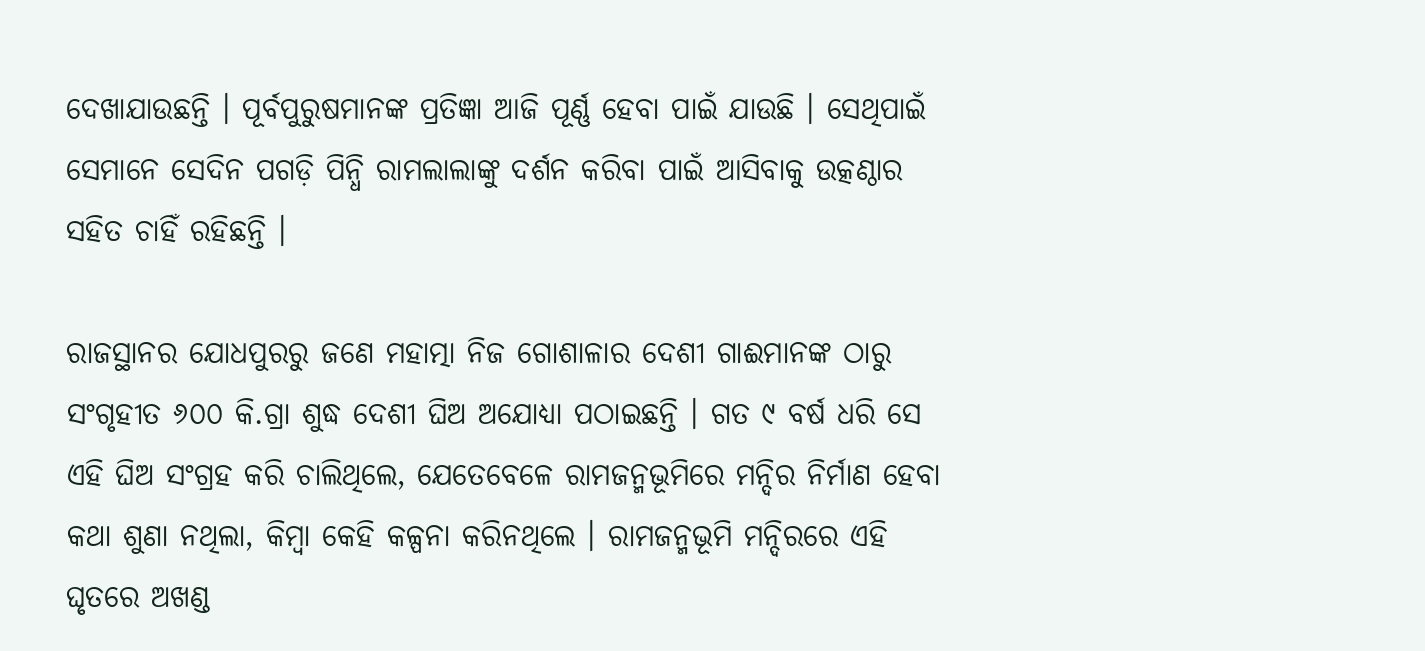ଦେଖାଯାଉଛନ୍ତି । ପୂର୍ବପୁରୁଷମାନଙ୍କ ପ୍ରତିଜ୍ଞା ଆଜି ପୂର୍ଣ୍ଣ ହେବା ପାଇଁ ଯାଉଛି । ସେଥିପାଇଁ ସେମାନେ ସେଦିନ ପଗଡ଼ି ପିନ୍ଧି ରାମଲାଲାଙ୍କୁ ଦର୍ଶନ କରିବା ପାଇଁ ଆସିବାକୁ ଉତ୍କଣ୍ଠାର ସହିତ ଚାହିଁ ରହିଛନ୍ତି ।

ରାଜସ୍ଥାନର ଯୋଧପୁରରୁ ଜଣେ ମହାତ୍ମା ନିଜ ଗୋଶାଳାର ଦେଶୀ ଗାଈମାନଙ୍କ ଠାରୁ ସଂଗୃହୀତ ୬୦୦ କି.ଗ୍ରା ଶୁଦ୍ଧ ଦେଶୀ ଘିଅ ଅଯୋଧ୍ୟା ପଠାଇଛନ୍ତି । ଗତ ୯ ବର୍ଷ ଧରି ସେ ଏହି ଘିଅ ସଂଗ୍ରହ କରି ଚାଲିଥିଲେ, ଯେତେବେଳେ ରାମଜନ୍ମଭୂମିରେ ମନ୍ଦିର ନିର୍ମାଣ ହେବା କଥା ଶୁଣା ନଥିଲା, କିମ୍ବା କେହି କଳ୍ପନା କରିନଥିଲେ । ରାମଜନ୍ମଭୂମି ମନ୍ଦିରରେ ଏହି ଘୃତରେ ଅଖଣ୍ଡ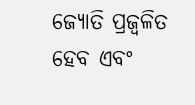ଜ୍ୟୋତି ପ୍ରଜ୍ୱଳିତ ହେବ ଏବଂ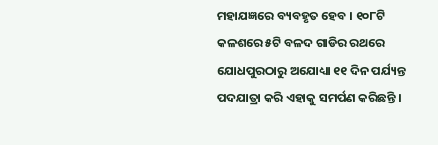ମହାଯଜ୍ଞରେ ବ୍ୟବହୃତ ହେବ । ୧୦୮ଟି କଳଶରେ ୫ଟି ବଳଦ ଗାଡିର ରଥରେ ଯୋଧପୁରଠାରୁ ଅଯୋଧ୍ୟା ୧୧ ଦିନ ପର୍ଯ୍ୟନ୍ତ ପଦଯାତ୍ରା କରି ଏହାକୁ ସମର୍ପଣ କରିଛନ୍ତି ।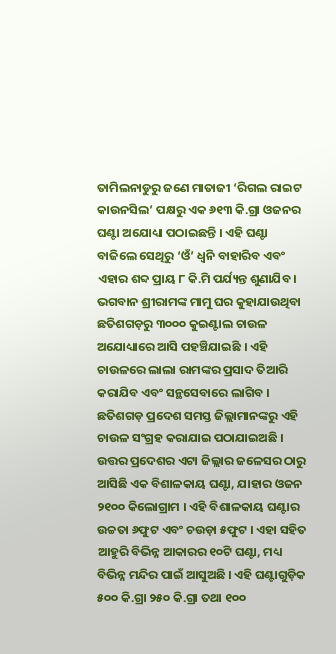ତାମିଲନାଡୁରୁ ଜଣେ ମାତାଜୀ ‘ରିଗଲ ରାଇଟ କାଉନସିଲ’ ପକ୍ଷରୁ ଏକ ୬୧୩ କି.ଗ୍ରା ଓଜନର ଘଣ୍ଟା ଅଯୋଧ୍ୟା ପଠାଇଛନ୍ତି । ଏହି ଘଣ୍ଟା ବାଜିଲେ ସେଥିରୁ ‘ଓଁ’ ଧ୍ୱନି ବାହାରିବ ଏବଂ ଏହାର ଶବ୍ଦ ପ୍ରାୟ ୮ କି.ମି ପର୍ଯ୍ୟନ୍ତ ଶୁଣାଯିବ ।
ଭଗବାନ ଶ୍ରୀରାମଙ୍କ ମାମୁ ଘର କୁହାଯାଉଥିବା ଛତିଶଗଡ଼ରୁ ୩୦୦୦ କୁଇଣ୍ଟାଲ ଚାଉଳ ଅଯୋଧ୍ୟାରେ ଆସି ପହଞ୍ଚିଯାଇଛି । ଏହି ଚାଉଳରେ ଲାଲା ରାମଙ୍କର ପ୍ରସାଦ ତିଆରି କରାଯିବ ଏବଂ ସନ୍ଥସେବାରେ ଲାଗିବ । ଛତିଶଗଡ଼ ପ୍ରଦେଶ ସମସ୍ତ ଜିଲ୍ଲାମାନଙ୍କରୁ ଏହି ଚାଉଳ ସଂଗ୍ରହ କରାଯାଇ ପଠାଯାଇଅଛି ।
ଉତ୍ତର ପ୍ରଦେଶର ଏଟା ଜିଲ୍ଲାର ଜଳେସର ଠାରୁ ଆସିଛି ଏକ ବିଶାଳକାୟ ଘଣ୍ଟା, ଯାହାର ଓଜନ ୨୧୦୦ କିଲୋଗ୍ରାମ । ଏହି ବିଶାଳକାୟ ଘଣ୍ଟାର ଉଚ୍ଚତା ୬ଫୁଟ ଏବଂ ଚଉଡ଼ା ୫ଫୁଟ । ଏହା ସହିତ ଆହୁରି ବିଭିନ୍ନ ଆକାରର ୧୦ଟି ଘଣ୍ଟା, ମଧ୍ୟ ବିଭିନ୍ନ ମନ୍ଦିର ପାଇଁ ଆସୁଅଛି । ଏହି ଘଣ୍ଟାଗୁଡ଼ିକ ୫୦୦ କି.ଗ୍ରା ୨୫୦ କି.ଗ୍ରା ତଥା ୧୦୦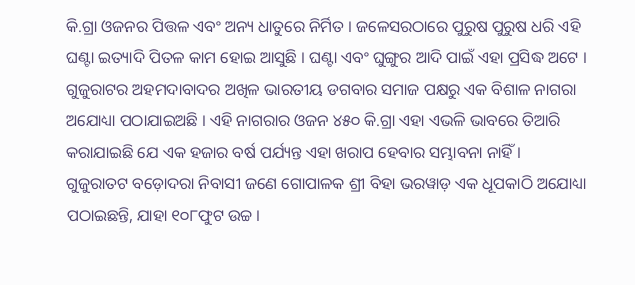କି.ଗ୍ରା ଓଜନର ପିତ୍ତଳ ଏବଂ ଅନ୍ୟ ଧାତୁରେ ନିର୍ମିତ । ଜଳେସରଠାରେ ପୁରୁଷ ପୁରୁଷ ଧରି ଏହି ଘଣ୍ଟା ଇତ୍ୟାଦି ପିତଳ କାମ ହୋଇ ଆସୁଛି । ଘଣ୍ଟା ଏବଂ ଘୁଙ୍ଗୁର ଆଦି ପାଇଁ ଏହା ପ୍ରସିଦ୍ଧ ଅଟେ ।
ଗୁଜୁରାଟର ଅହମଦାବାଦର ଅଖିଳ ଭାରତୀୟ ଡଗବାର ସମାଜ ପକ୍ଷରୁ ଏକ ବିଶାଳ ନାଗରା ଅଯୋଧ୍ୟା ପଠାଯାଇଅଛି । ଏହି ନାଗରାର ଓଜନ ୪୫୦ କି.ଗ୍ରା ଏହା ଏଭଳି ଭାବରେ ତିଆରି କରାଯାଇଛି ଯେ ଏକ ହଜାର ବର୍ଷ ପର୍ଯ୍ୟନ୍ତ ଏହା ଖରାପ ହେବାର ସମ୍ଭାବନା ନାହିଁ ।
ଗୁଜୁରାତଟ ବଡ଼ୋଦରା ନିବାସୀ ଜଣେ ଗୋପାଳକ ଶ୍ରୀ ବିହା ଭରୱାଡ଼ ଏକ ଧୂପକାଠି ଅଯୋଧ୍ୟା ପଠାଇଛନ୍ତି, ଯାହା ୧୦୮ଫୁଟ ଉଚ୍ଚ ।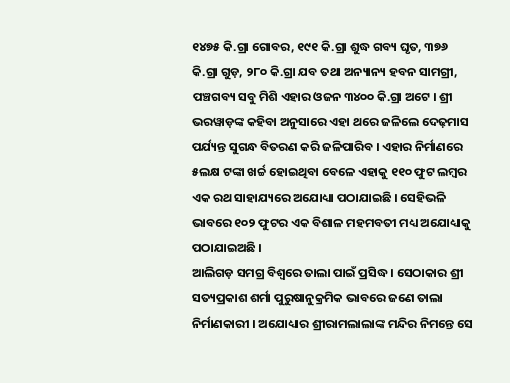୧୪୭୫ କି.ଗ୍ରା ଗୋବର, ୧୯୧ କି.ଗ୍ରା ଶୁଦ୍ଧ ଗବ୍ୟ ଘୃତ, ୩୭୬ କି.ଗ୍ରା ଗୁଡ଼, ୨୮୦ କି.ଗ୍ରା ଯବ ତଥା ଅନ୍ୟାନ୍ୟ ହବନ ସାମଗ୍ରୀ, ପଞ୍ଚଗବ୍ୟ ସବୁ ମିଶି ଏହାର ଓଜନ ୩୪୦୦ କି.ଗ୍ରା ଅଟେ । ଶ୍ରୀ ଭରୱାଡ଼ଙ୍କ କହିବା ଅନୁସାରେ ଏହା ଥରେ ଜଳିଲେ ଦେଢ଼ମାସ ପର୍ଯ୍ୟନ୍ତ ସୁଗନ୍ଧ ବିତରଣ କରି ଜଳିପାରିବ । ଏହାର ନିର୍ମାଣରେ ୫ଲକ୍ଷ ଟଙ୍କା ଖର୍ଚ୍ଚ ହୋଇଥିବା ବେଳେ ଏହାକୁ ୧୧୦ ଫୁଟ ଲମ୍ବର ଏକ ରଥ ସାହାଯ୍ୟରେ ଅଯୋଧ୍ୟା ପଠାଯାଇଛି । ସେହିଭଳି ଭାବରେ ୧୦୨ ଫୁଟର ଏକ ବିଶାଳ ମହମବତୀ ମଧ୍ୟ ଅଯୋଧ୍ୟାକୁ ପଠାଯାଇଅଛି ।
ଆଲିଗଡ଼ ସମଗ୍ର ବିଶ୍ୱରେ ତାଲା ପାଇଁ ପ୍ରସିଦ୍ଧ । ସେଠାକାର ଶ୍ରୀ ସତ୍ୟପ୍ରକାଶ ଶର୍ମା ପୁରୁଷାନୁକ୍ରମିକ ଭାବରେ ଜଣେ ତାଲା ନିର୍ମାଣକାରୀ । ଅଯୋଧ୍ୟାର ଶ୍ରୀରାମଲାଲାଙ୍କ ମନ୍ଦିର ନିମନ୍ତେ ସେ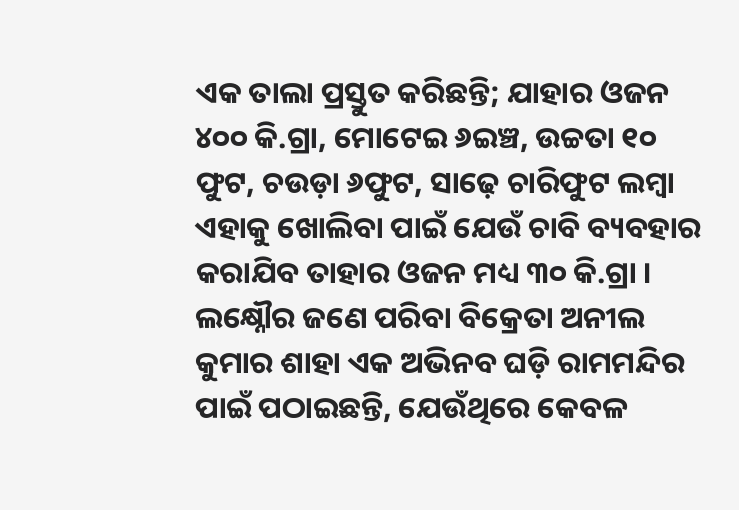ଏକ ତାଲା ପ୍ରସ୍ତୁତ କରିଛନ୍ତି; ଯାହାର ଓଜନ ୪୦୦ କି.ଗ୍ରା, ମୋଟେଇ ୬ଇଞ୍ଚ, ଉଚ୍ଚତା ୧୦ ଫୁଟ, ଚଉଡ଼ା ୬ଫୁଟ, ସାଢ଼େ ଚାରିଫୁଟ ଲମ୍ବା ଏହାକୁ ଖୋଲିବା ପାଇଁ ଯେଉଁ ଚାବି ବ୍ୟବହାର କରାଯିବ ତାହାର ଓଜନ ମଧ୍ୟ ୩୦ କି.ଗ୍ରା ।
ଲକ୍ଷ୍ନୌର ଜଣେ ପରିବା ବିକ୍ରେତା ଅନୀଲ କୁମାର ଶାହା ଏକ ଅଭିନବ ଘଡ଼ି ରାମମନ୍ଦିର ପାଇଁ ପଠାଇଛନ୍ତି, ଯେଉଁଥିରେ କେବଳ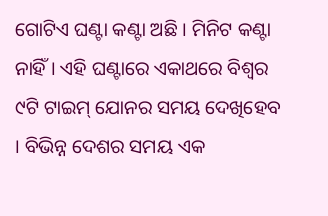ଗୋଟିଏ ଘଣ୍ଟା କଣ୍ଟା ଅଛି । ମିନିଟ କଣ୍ଟା ନାହିଁ । ଏହି ଘଣ୍ଟାରେ ଏକାଥରେ ବିଶ୍ୱର ୯ଟି ଟାଇମ୍ ଯୋନର ସମୟ ଦେଖିହେବ । ବିଭିନ୍ନ ଦେଶର ସମୟ ଏକ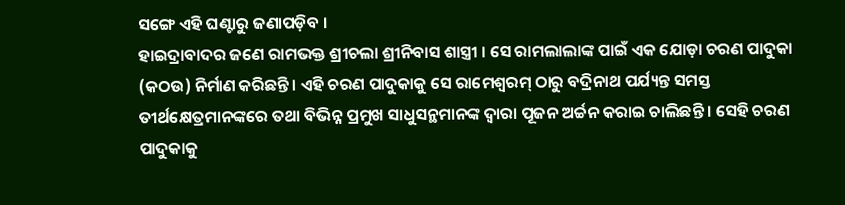ସଙ୍ଗେ ଏହି ଘଣ୍ଟାରୁ ଜଣାପଡ଼ିବ ।
ହାଇଦ୍ରାବାଦର ଜଣେ ରାମଭକ୍ତ ଶ୍ରୀଚଲା ଶ୍ରୀନିବାସ ଶାସ୍ତ୍ରୀ । ସେ ରାମଲାଲାଙ୍କ ପାଇଁ ଏକ ଯୋଡ଼ା ଚରଣ ପାଦୁକା (କଠଉ) ନିର୍ମାଣ କରିଛନ୍ତି । ଏହି ଚରଣ ପାଦୁକାକୁ ସେ ରାମେଶ୍ୱରମ୍ ଠାରୁ ବଦ୍ରିନାଥ ପର୍ଯ୍ୟନ୍ତ ସମସ୍ତ ତୀର୍ଥକ୍ଷେତ୍ରମାନଙ୍କରେ ତଥା ବିଭିନ୍ନ ପ୍ରମୁଖ ସାଧୁସନ୍ଥମାନଙ୍କ ଦ୍ୱାରା ପୂଜନ ଅର୍ଚ୍ଚନ କରାଇ ଚାଲିଛନ୍ତି । ସେହି ଚରଣ ପାଦୁକାକୁ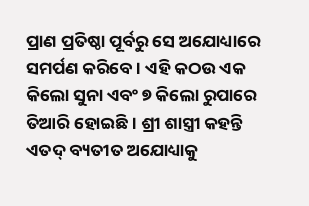ପ୍ରାଣ ପ୍ରତିଷ୍ଠା ପୂର୍ବରୁ ସେ ଅଯୋଧ୍ୟାରେ ସମର୍ପଣ କରିବେ । ଏହି କଠଉ ଏକ କିଲୋ ସୁନା ଏବଂ ୭ କିଲୋ ରୁପାରେ ତିଆରି ହୋଇଛି । ଶ୍ରୀ ଶାସ୍ତ୍ରୀ କହନ୍ତି ଏତଦ୍ ବ୍ୟତୀତ ଅଯୋଧ୍ୟାକୁ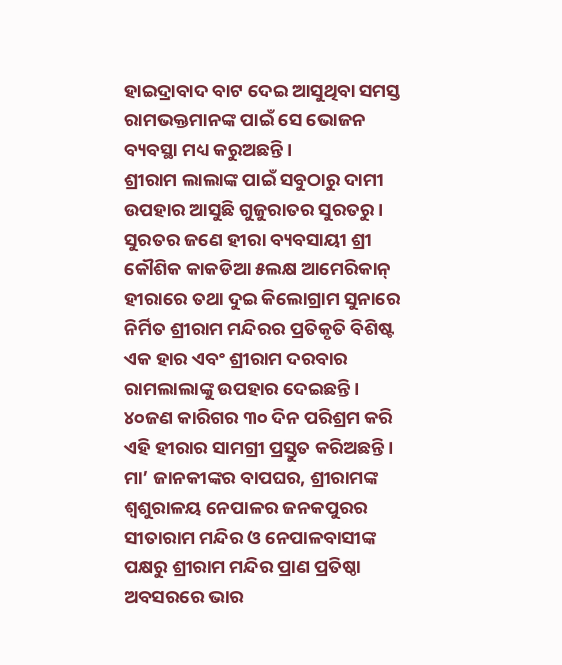ହାଇଦ୍ରାବାଦ ବାଟ ଦେଇ ଆସୁଥିବା ସମସ୍ତ ରାମଭକ୍ତମାନଙ୍କ ପାଇଁ ସେ ଭୋଜନ ବ୍ୟବସ୍ଥା ମଧ୍ୟ କରୁଅଛନ୍ତି ।
ଶ୍ରୀରାମ ଲାଲାଙ୍କ ପାଇଁ ସବୁଠାରୁ ଦାମୀ ଉପହାର ଆସୁଛି ଗୁଜୁରାତର ସୁରତରୁ । ସୁରତର ଜଣେ ହୀରା ବ୍ୟବସାୟୀ ଶ୍ରୀ କୌଶିକ କାକଡିଆ ୫ଲକ୍ଷ ଆମେରିକାନ୍ ହୀରାରେ ତଥା ଦୁଇ କିଲୋଗ୍ରାମ ସୁନାରେ ନିର୍ମିତ ଶ୍ରୀରାମ ମନ୍ଦିରର ପ୍ରତିକୃତି ବିଶିଷ୍ଟ ଏକ ହାର ଏବଂ ଶ୍ରୀରାମ ଦରବାର ରାମଲାଲାଙ୍କୁ ଉପହାର ଦେଇଛନ୍ତି । ୪୦ଜଣ କାରିଗର ୩୦ ଦିନ ପରିଶ୍ରମ କରି ଏହି ହୀରାର ସାମଗ୍ରୀ ପ୍ରସ୍ତୁତ କରିଅଛନ୍ତି ।
ମା’ ଜାନକୀଙ୍କର ବାପଘର, ଶ୍ରୀରାମଙ୍କ ଶ୍ୱଶୁରାଳୟ ନେପାଳର ଜନକପୁରର ସୀତାରାମ ମନ୍ଦିର ଓ ନେପାଳବାସୀଙ୍କ ପକ୍ଷରୁ ଶ୍ରୀରାମ ମନ୍ଦିର ପ୍ରାଣ ପ୍ରତିଷ୍ଠା ଅବସରରେ ଭାର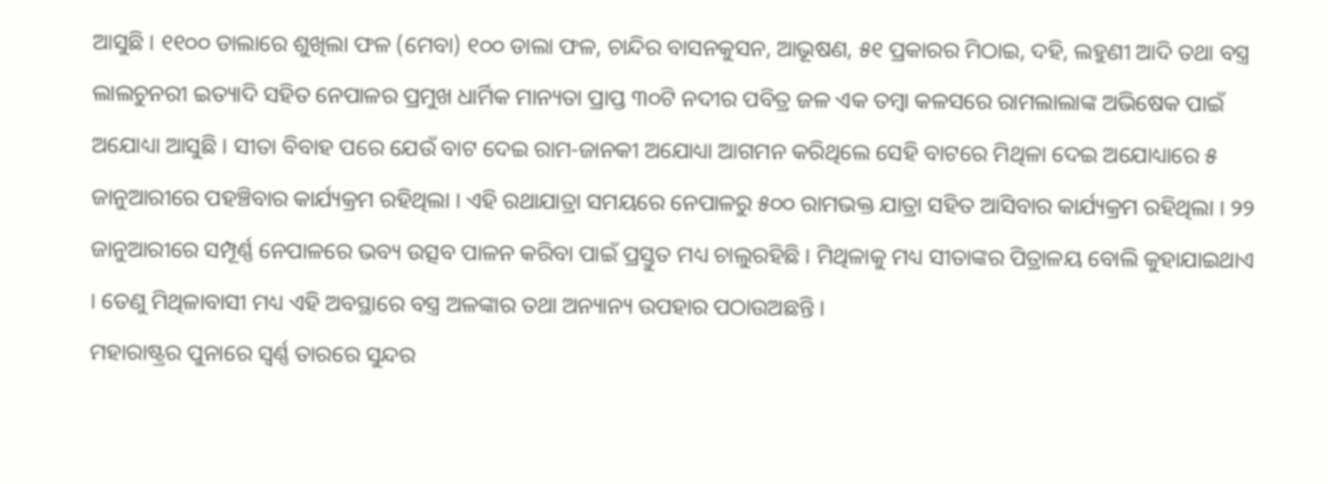ଆସୁଛି । ୧୧୦୦ ଡାଲାରେ ଶୁଖିଲା ଫଳ (ମେବା) ୧୦୦ ଡାଲା ଫଳ, ଚାନ୍ଦିର ବାସନକୁସନ, ଆଭୂଷଣ, ୫୧ ପ୍ରକାରର ମିଠାଇ, ଦହି, ଲହୁଣୀ ଆଦି ତଥା ବସ୍ତ୍ର ଲାଲଚୁନରୀ ଇତ୍ୟାଦି ସହିତ ନେପାଳର ପ୍ରମୁଖ ଧାର୍ମିକ ମାନ୍ୟତା ପ୍ରାପ୍ତ ୩୦ଟି ନଦୀର ପବିତ୍ର ଜଳ ଏକ ତମ୍ବା କଳସରେ ରାମଲାଲାଙ୍କ ଅଭିଷେକ ପାଇଁ ଅଯୋଧ୍ୟା ଆସୁଛି । ସୀତା ବିବାହ ପରେ ଯେଉଁ ବାଟ ଦେଇ ରାମ-ଜାନକୀ ଅଯୋଧ୍ୟା ଆଗମନ କରିଥିଲେ ସେହି ବାଟରେ ମିଥିଳା ଦେଇ ଅଯୋଧ୍ୟାରେ ୫ ଜାନୁଆରୀରେ ପହଞ୍ଚିବାର କାର୍ଯ୍ୟକ୍ରମ ରହିଥିଲା । ଏହି ରଥାଯାତ୍ରା ସମୟରେ ନେପାଳରୁ ୫୦୦ ରାମଭକ୍ତ ଯାତ୍ରା ସହିତ ଆସିବାର କାର୍ଯ୍ୟକ୍ରମ ରହିଥିଲା । ୨୨ ଜାନୁଆରୀରେ ସମ୍ପୂର୍ଣ୍ଣ ନେପାଳରେ ଭବ୍ୟ ଉତ୍ସବ ପାଳନ କରିବା ପାଇଁ ପ୍ରସ୍ତୁତ ମଧ୍ୟ ଚାଲୁରହିଛି । ମିଥିଳାକୁ ମଧ୍ୟ ସୀତାଙ୍କର ପିତ୍ରାଳୟ ବୋଲି କୁହାଯାଇଥାଏ । ତେଣୁ ମିଥିଳାବାସୀ ମଧ୍ୟ ଏହି ଅବସ୍ଥାରେ ବସ୍ତ୍ର ଅଳଙ୍କାର ତଥା ଅନ୍ୟାନ୍ୟ ଉପହାର ପଠାଉଅଛନ୍ତି ।
ମହାରାଷ୍ଟ୍ରର ପୁନାରେ ସ୍ୱର୍ଣ୍ଣ ତାରରେ ସୁନ୍ଦର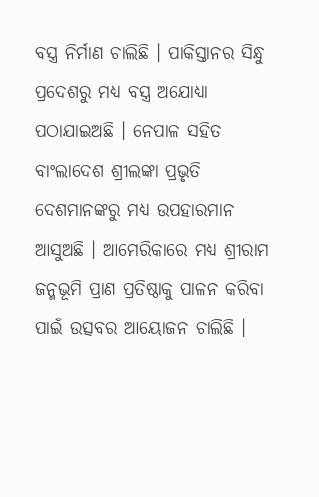ବସ୍ତ୍ର ନିର୍ମାଣ ଚାଲିଛି । ପାକିସ୍ତାନର ସିନ୍ଧୁ ପ୍ରଦେଶରୁ ମଧ୍ୟ ବସ୍ତ୍ର ଅଯୋଧ୍ୟା ପଠାଯାଇଅଛି । ନେପାଳ ସହିତ ବାଂଲାଦେଶ ଶ୍ରୀଲଙ୍କା ପ୍ରଭୃତି ଦେଶମାନଙ୍କରୁ ମଧ୍ୟ ଉପହାରମାନ ଆସୁଅଛି । ଆମେରିକାରେ ମଧ୍ୟ ଶ୍ରୀରାମ ଜନ୍ମଭୂମି ପ୍ରାଣ ପ୍ରତିଷ୍ଠାକୁ ପାଳନ କରିବା ପାଇଁ ଉତ୍ସବର ଆୟୋଜନ ଚାଲିଛି ।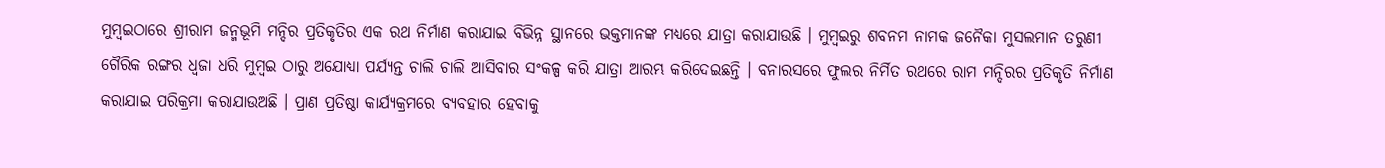ମୁମ୍ବଇଠାରେ ଶ୍ରୀରାମ ଜନ୍ମଭୂମି ମନ୍ଦିର ପ୍ରତିକୃତିର ଏକ ରଥ ନିର୍ମାଣ କରାଯାଇ ବିଭିନ୍ନ ସ୍ଥାନରେ ଭକ୍ତମାନଙ୍କ ମଧ୍ୟରେ ଯାତ୍ରା କରାଯାଉଛି । ମୁମ୍ବଇରୁ ଶବନମ ନାମକ ଜନୈକା ମୁସଲମାନ ତରୁଣୀ ଗୈରିକ ରଙ୍ଗର ଧ୍ୱଜା ଧରି ମୁମ୍ବଇ ଠାରୁ ଅଯୋଧ୍ୟା ପର୍ଯ୍ୟନ୍ତ ଚାଲି ଚାଲି ଆସିବାର ସଂକଳ୍ପ କରି ଯାତ୍ରା ଆରମ୍ଭ କରିଦେଇଛନ୍ତି । ବନାରସରେ ଫୁଲର ନିର୍ମିତ ରଥରେ ରାମ ମନ୍ଦିରର ପ୍ରତିକୃତି ନିର୍ମାଣ କରାଯାଇ ପରିକ୍ରମା କରାଯାଉଅଛି । ପ୍ରାଣ ପ୍ରତିଷ୍ଠା କାର୍ଯ୍ୟକ୍ରମରେ ବ୍ୟବହାର ହେବାକୁ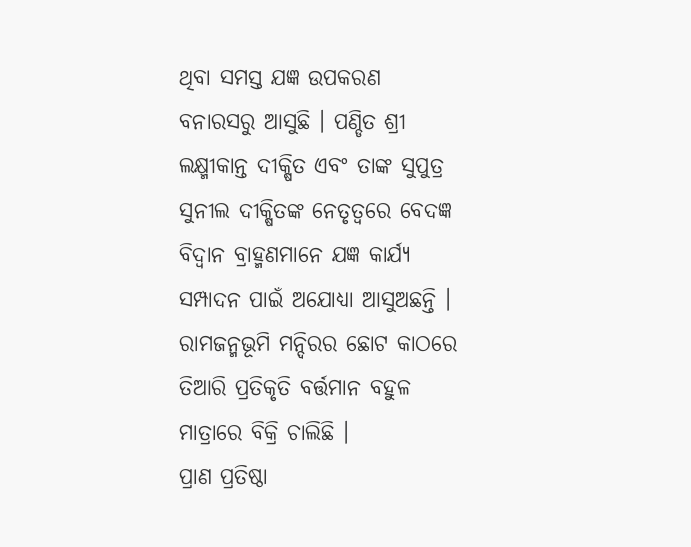ଥିବା ସମସ୍ତ ଯଜ୍ଞ ଉପକରଣ ବନାରସରୁ ଆସୁଛି । ପଣ୍ଡିତ ଶ୍ରୀ ଲକ୍ଷ୍ମୀକାନ୍ତ ଦୀକ୍ଷିତ ଏବଂ ତାଙ୍କ ସୁପୁତ୍ର ସୁନୀଲ ଦୀକ୍ଷିତଙ୍କ ନେତୃତ୍ୱରେ ବେଦଜ୍ଞ ବିଦ୍ୱାନ ବ୍ରାହ୍ମଣମାନେ ଯଜ୍ଞ କାର୍ଯ୍ୟ ସମ୍ପାଦନ ପାଇଁ ଅଯୋଧ୍ୟା ଆସୁଅଛନ୍ତି । ରାମଜନ୍ମଭୂମି ମନ୍ଦିରର ଛୋଟ କାଠରେ ତିଆରି ପ୍ରତିକୃତି ବର୍ତ୍ତମାନ ବହୁଳ ମାତ୍ରାରେ ବିକ୍ରି ଚାଲିଛି ।
ପ୍ରାଣ ପ୍ରତିଷ୍ଠା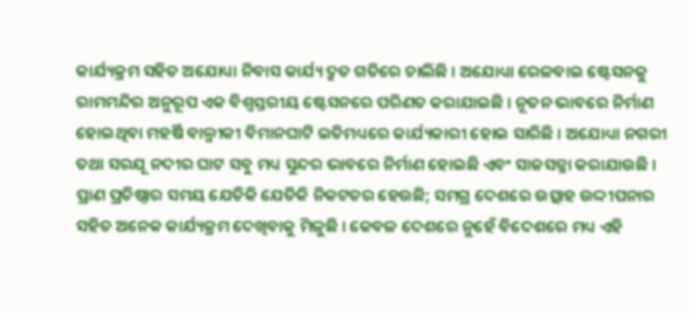କାର୍ଯ୍ୟକ୍ରମ ସହିତ ଅଯୋଧ୍ୟା ନିବାସ କାର୍ଯ୍ୟ ଦ୍ରୁତ ଗତିରେ ଚାଲିଛି । ଅଯୋଧ୍ୟା ରେଳବାଇ ଷ୍ଟେସନକୁ ରାମମନ୍ଦିର ଅନୁରୂପ ଏକ ବିଶ୍ୱସ୍ତରୀୟ ଷ୍ଟେସନରେ ପରିଣତ କରାଯାଇଛି । ନୂତନ ଭାବରେ ନିର୍ମାଣ ହୋଇଥିବା ମହର୍ଷି ବାଲ୍ମୀକୀ ବିମାନଘାଟି ଇତିମଧ୍ୟରେ କାର୍ଯ୍ୟକାରୀ ହୋଇ ସାରିଛି । ଅଯୋଧ୍ୟା ନଗରୀ ତଥା ସରଯୂ ନଦୀର ଘାଟ ସବୁ ମଧ୍ୟ ସୁନ୍ଦର ଭାବରେ ନିର୍ମାଣ ହୋଇଛି ଏବଂ ସାଜସଜ୍ଜା କରାଯାଉଛି । ପ୍ରାଣ ପ୍ରତିଷ୍ଠାର ସମୟ ଯେତିକି ଯେତିକି ନିକଟତର ହେଉଛି; ସମଗ୍ର ଦେଶରେ ଉତ୍ସାହ ଉଦ୍ଦୀପନାର ସହିତ ଅନେକ କାର୍ଯ୍ୟକ୍ରମ ଦେଖିବାକୁ ମିଳୁଛି । କେବଳ ଦେଶରେ ନୁହେଁ ବିଦେଶରେ ମଧ୍ୟ ଏହି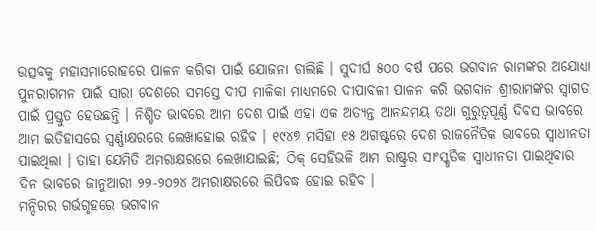ଉତ୍ସବକୁ ମହାସମାରୋହରେ ପାଳନ କରିବା ପାଇଁ ଯୋଜନା ଚାଲିଛି । ସୁଦୀର୍ଘ ୫୦୦ ବର୍ଷ ପରେ ଭଗବାନ ରାମଙ୍କର ଅଯୋଧ୍ୟା ପୁନରାଗମନ ପାଇଁ ସାରା ଦେଶରେ ସମସ୍ତେ ଦୀପ ମାଳିକା ମାଧ୍ୟମରେ ଦୀପାବଳୀ ପାଳନ କରି ଭଗବାନ ଶ୍ରୀରାମଙ୍କର ସ୍ୱାଗତ ପାଇଁ ପ୍ରସ୍ତୁତ ହେଉଛନ୍ତି । ନିଶ୍ଚିତ ଭାବରେ ଆମ ଦେଶ ପାଇଁ ଏହା ଏକ ଅତ୍ୟନ୍ତ ଆନନ୍ଦମୟ ତଥା ଗୁରୁତ୍ୱପୂର୍ଣ୍ଣ ଦିବସ ଭାବରେ ଆମ ଇତିହାସରେ ସ୍ୱର୍ଣ୍ଣାକ୍ଷରରେ ଲେଖାହୋଇ ରହିବ । ୧୯୪୭ ମସିହା ୧୫ ଅଗଷ୍ଟରେ ଦେଶ ରାଜନୈତିକ ଭାବରେ ସ୍ୱାଧୀନତା ପାଇଥିଲା । ତାହା ଯେମିତି ଅମରାକ୍ଷରରେ ଲେଖାଯାଇଛି; ଠିକ୍ ସେହିଭଳି ଆମ ରାଷ୍ଟ୍ରର ସାଂସ୍କୃତିକ ସ୍ୱାଧୀନତା ପାଇଥିବାର ଦିନ ଭାବରେ ଜାନୁଆରୀ ୨୨-୨୦୨୪ ଅମରାକ୍ଷରରେ ଲିପିବଦ୍ଧ ହୋଇ ରହିବ ।
ମନ୍ଦିରର ଗର୍ଭଗୃହରେ ଭଗବାନ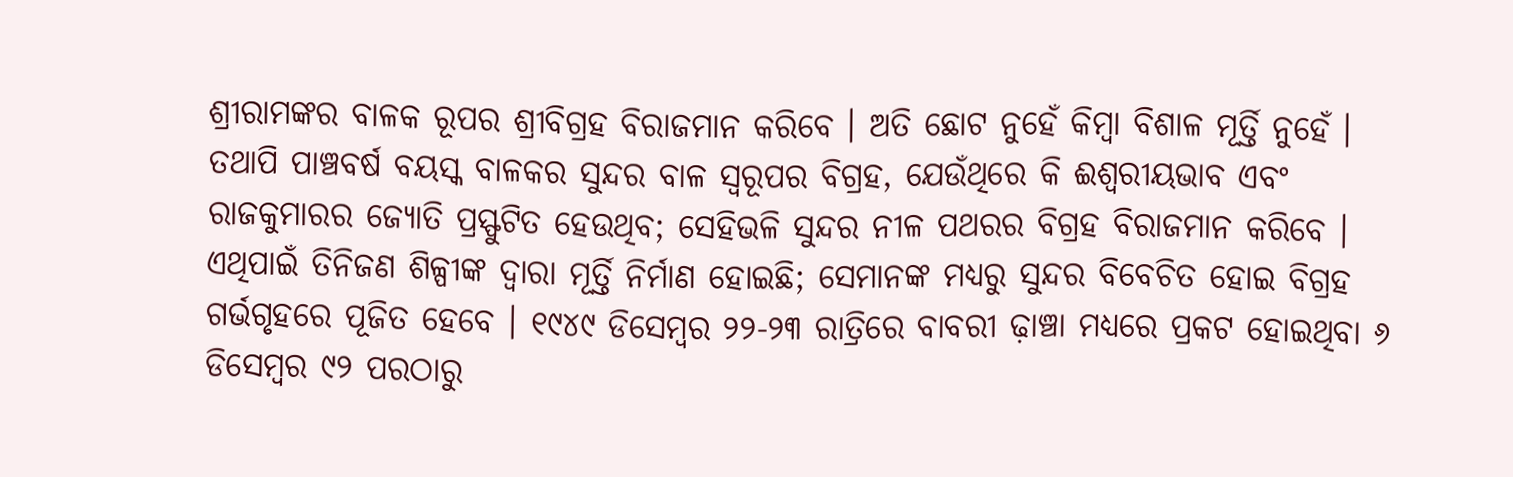ଶ୍ରୀରାମଙ୍କର ବାଳକ ରୂପର ଶ୍ରୀବିଗ୍ରହ ବିରାଜମାନ କରିବେ । ଅତି ଛୋଟ ନୁହେଁ କିମ୍ବା ବିଶାଳ ମୂର୍ତ୍ତି ନୁହେଁ । ତଥାପି ପାଞ୍ଚବର୍ଷ ବୟସ୍କ ବାଳକର ସୁନ୍ଦର ବାଳ ସ୍ୱରୂପର ବିଗ୍ରହ, ଯେଉଁଥିରେ କି ଈଶ୍ୱରୀୟଭାବ ଏବଂ ରାଜକୁମାରର ଜ୍ୟୋତି ପ୍ରସ୍ଫୁଟିତ ହେଉଥିବ; ସେହିଭଳି ସୁନ୍ଦର ନୀଳ ପଥରର ବିଗ୍ରହ ବିରାଜମାନ କରିବେ । ଏଥିପାଇଁ ତିନିଜଣ ଶିଳ୍ପୀଙ୍କ ଦ୍ୱାରା ମୂର୍ତ୍ତି ନିର୍ମାଣ ହୋଇଛି; ସେମାନଙ୍କ ମଧ୍ୟରୁ ସୁନ୍ଦର ବିବେଚିତ ହୋଇ ବିଗ୍ରହ ଗର୍ଭଗୃହରେ ପୂଜିତ ହେବେ । ୧୯୪୯ ଡିସେମ୍ବର ୨୨-୨୩ ରାତ୍ରିରେ ବାବରୀ ଢ଼ାଞ୍ଚା ମଧ୍ୟରେ ପ୍ରକଟ ହୋଇଥିବା ୬ ଡିସେମ୍ବର ୯୨ ପରଠାରୁ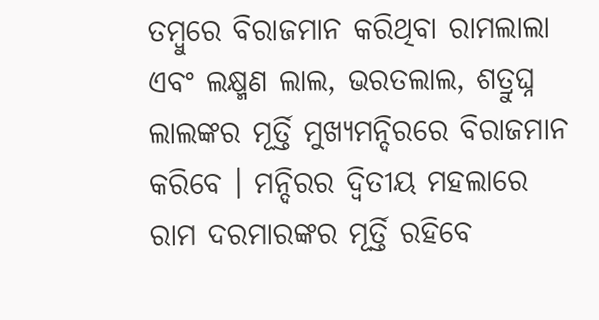ତମ୍ବୁରେ ବିରାଜମାନ କରିଥିବା ରାମଲାଲା ଏବଂ ଲକ୍ଷ୍ମଣ ଲାଲ, ଭରତଲାଲ, ଶତ୍ରୁଘ୍ନ ଲାଲଙ୍କର ମୂର୍ତ୍ତି ମୁଖ୍ୟମନ୍ଦିରରେ ବିରାଜମାନ କରିବେ । ମନ୍ଦିରର ଦ୍ୱିତୀୟ ମହଲାରେ ରାମ ଦରମାରଙ୍କର ମୂର୍ତ୍ତି ରହିବେ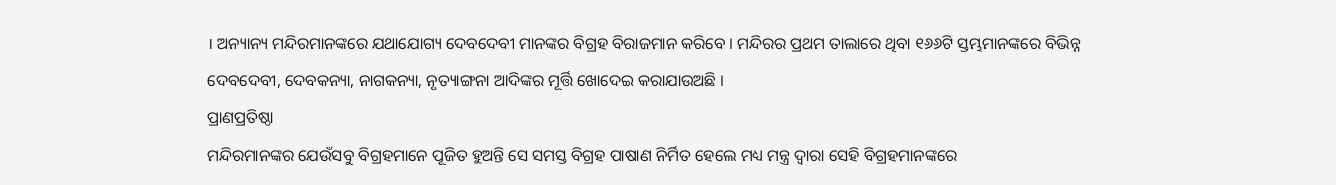। ଅନ୍ୟାନ୍ୟ ମନ୍ଦିରମାନଙ୍କରେ ଯଥାଯୋଗ୍ୟ ଦେବଦେବୀ ମାନଙ୍କର ବିଗ୍ରହ ବିରାଜମାନ କରିବେ । ମନ୍ଦିରର ପ୍ରଥମ ତାଲାରେ ଥିବା ୧୬୬ଟି ସ୍ତମ୍ଭମାନଙ୍କରେ ବିଭିନ୍ନ ଦେବଦେବୀ, ଦେବକନ୍ୟା, ନାଗକନ୍ୟା, ନୃତ୍ୟାଙ୍ଗନା ଆଦିଙ୍କର ମୂର୍ତ୍ତି ଖୋଦେଇ କରାଯାଉଅଛି ।
ପ୍ରାଣପ୍ରତିଷ୍ଠା
ମନ୍ଦିରମାନଙ୍କର ଯେଉଁସବୁ ବିଗ୍ରହମାନେ ପୂଜିତ ହୁଅନ୍ତି ସେ ସମସ୍ତ ବିଗ୍ରହ ପାଷାଣ ନିର୍ମିତ ହେଲେ ମଧ୍ୟ ମନ୍ତ୍ର ଦ୍ୱାରା ସେହି ବିଗ୍ରହମାନଙ୍କରେ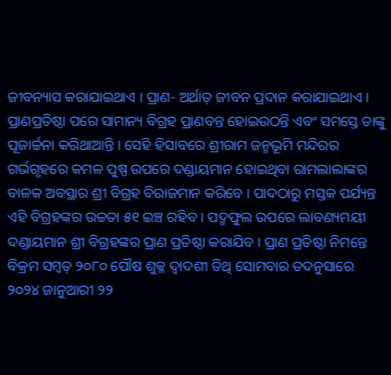ଜୀବନ୍ୟାସ କରାଯାଇଥାଏ । ପ୍ରାଣ- ଅର୍ଥାତ୍ ଜୀବନ ପ୍ରଦାନ କରାଯାଇଥାଏ । ପ୍ରାଣପ୍ରତିଷ୍ଠା ପରେ ସାମାନ୍ୟ ବିଗ୍ରହ ପ୍ରାଣବନ୍ତ ହୋଇଉଠନ୍ତି ଏବଂ ସମସ୍ତେ ତାଙ୍କୁ ପୂଜାର୍ଚ୍ଚନା କରିଥାଆନ୍ତି । ସେହି ହିସାବରେ ଶ୍ରୀରାମ ଜନ୍ମଭୂମି ମନ୍ଦିରର ଗର୍ଭଗୃହରେ କମଳ ପୁଷ୍ପ ଉପରେ ଦଣ୍ଡାୟମାନ ହୋଇଥିବା ରାମଲାଲାଙ୍କର ବାଳକ ଅବସ୍ଥାର ଶ୍ରୀ ବିଗ୍ରହ ବିରାଜମାନ କରିବେ । ପାଦଠାରୁ ମସ୍ତକ ପର୍ଯ୍ୟନ୍ତ ଏହି ବିଗ୍ରହଙ୍କର ଉଚ୍ଚତା ୫୧ ଇଞ୍ଚ ରହିବ । ପଦ୍ମଫୁଲ ଉପରେ ଲାବଣ୍ୟମୟୀ ଦଣ୍ଡାୟମାନ ଶ୍ରୀ ବିଗ୍ରହଙ୍କର ପ୍ରାଣ ପ୍ରତିଷ୍ଠା କରାଯିବ । ପ୍ରାଣ ପ୍ରତିଷ୍ଠା ନିମନ୍ତେ ବିକ୍ରମ ସମ୍ବତ୍ ୨୦୮୦ ପୌଷ ଶୁକ୍ଳ ଦ୍ୱାଦଶୀ ତିଥି ସୋମବାର ତଦନୁସାରେ ୨୦୨୪ ଜାନୁଆରୀ ୨୨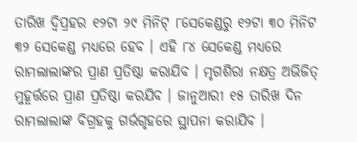ତାରିଖ ଦ୍ୱିପ୍ରହର ୧୨ଟା ୨୯ ମିନିଟ୍ ୮ସେକେଣ୍ଡରୁ ୧୨ଟା ୩୦ ମିନିଟ ୩୨ ସେକେଣ୍ଡ ମଧ୍ୟରେ ହେବ । ଏହି ୮୪ ସେକେଣ୍ଡ ମଧ୍ୟରେ ରାମଲାଲାଙ୍କର ପ୍ରାଣ ପ୍ରତିଷ୍ଠା କରାଯିବ । ମୃଗଶିରା ନକ୍ଷତ୍ର ଅଭିଜିତ୍ ମୁହୂର୍ତ୍ତରେ ପ୍ରାଣ ପ୍ରତିଷ୍ଠା କରଯିବ । ଜାନୁଆରୀ ୧୫ ତାରିଖ ଦିନ ରାମଲାଲାଙ୍କ ବିଗ୍ରହକୁ ଗର୍ଭଗୃହରେ ସ୍ଥାପନା କରାଯିବ ।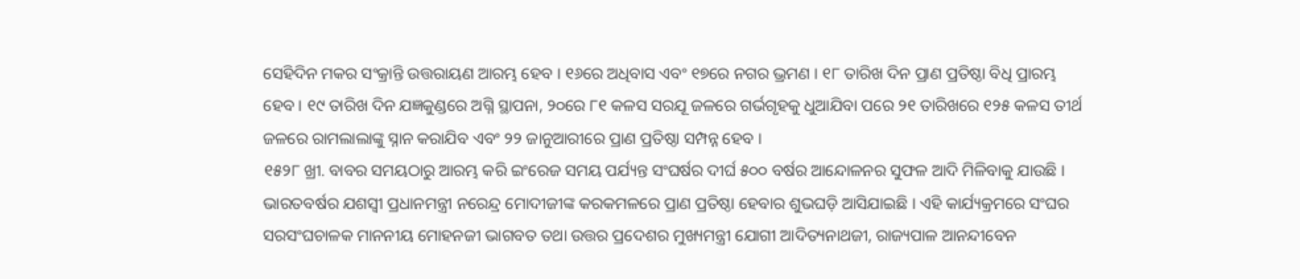ସେହିଦିନ ମକର ସଂକ୍ରାନ୍ତି ଉତ୍ତରାୟଣ ଆରମ୍ଭ ହେବ । ୧୬ରେ ଅଧିବାସ ଏବଂ ୧୭ରେ ନଗର ଭ୍ରମଣ । ୧୮ ତାରିଖ ଦିନ ପ୍ରାଣ ପ୍ରତିଷ୍ଠା ବିଧି ପ୍ରାରମ୍ଭ ହେବ । ୧୯ ତାରିଖ ଦିନ ଯଜ୍ଞକୁଣ୍ଡରେ ଅଗ୍ନି ସ୍ଥାପନା, ୨୦ରେ ୮୧ କଳସ ସରଯୂ ଜଳରେ ଗର୍ଭଗୃହକୁ ଧୁଆଯିବା ପରେ ୨୧ ତାରିଖରେ ୧୨୫ କଳସ ତୀର୍ଥ ଜଳରେ ରାମଲାଲାଙ୍କୁ ସ୍ନାନ କରାଯିବ ଏବଂ ୨୨ ଜାନୁଆରୀରେ ପ୍ରାଣ ପ୍ରତିଷ୍ଠା ସମ୍ପନ୍ନ ହେବ ।
୧୫୨୮ ଖ୍ରୀ. ବାବର ସମୟଠାରୁ ଆରମ୍ଭ କରି ଇଂରେଜ ସମୟ ପର୍ଯ୍ୟନ୍ତ ସଂଘର୍ଷର ଦୀର୍ଘ ୫୦୦ ବର୍ଷର ଆନ୍ଦୋଳନର ସୁଫଳ ଆଦି ମିଳିବାକୁ ଯାଉଛି । ଭାରତବର୍ଷର ଯଶସ୍ୱୀ ପ୍ରଧାନମନ୍ତ୍ରୀ ନରେନ୍ଦ୍ର ମୋଦୀଜୀଙ୍କ କରକମଳରେ ପ୍ରାଣ ପ୍ରତିଷ୍ଠା ହେବାର ଶୁଭଘଡ଼ି ଆସିଯାଇଛି । ଏହି କାର୍ଯ୍ୟକ୍ରମରେ ସଂଘର ସରସଂଘଚାଳକ ମାନନୀୟ ମୋହନଜୀ ଭାଗବତ ତଥା ଉତ୍ତର ପ୍ରଦେଶର ମୁଖ୍ୟମନ୍ତ୍ରୀ ଯୋଗୀ ଆଦିତ୍ୟନାଥଜୀ, ରାଜ୍ୟପାଳ ଆନନ୍ଦୀବେନ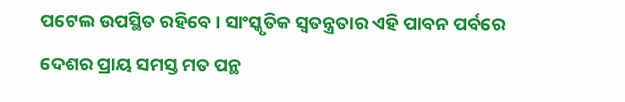ପଟେଲ ଉପସ୍ଥିତ ରହିବେ । ସାଂସ୍କୃତିକ ସ୍ୱତନ୍ତ୍ରତାର ଏହି ପାବନ ପର୍ବରେ ଦେଶର ପ୍ରାୟ ସମସ୍ତ ମତ ପନ୍ଥ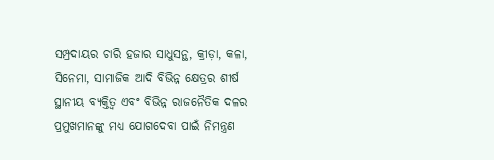ସମ୍ପ୍ରଦାୟର ଚାରି ହଜାର ସାଧୁସନ୍ଥ, କ୍ରୀଡ଼ା, କଳା, ସିନେମା, ସାମାଜିକ ଆଦି ବିଭିନ୍ନ କ୍ଷେତ୍ରର ଶୀର୍ଷ ସ୍ଥାନୀୟ ବ୍ୟକ୍ତିତ୍ୱ ଏବଂ ବିଭିନ୍ନ ରାଜନୈତିକ ଦଳର ପ୍ରମୁଖମାନଙ୍କୁ ମଧ୍ୟ ଯୋଗଦେବା ପାଇଁ ନିମନ୍ତ୍ରଣ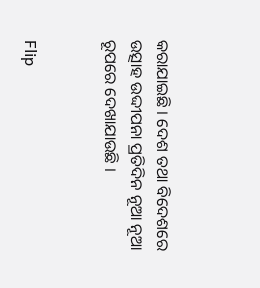କରାଯାଇଛି । ଦେଶ ତଥା ବିଦେଶରେ ଉତ୍ସାହ ଉଦ୍ଦୀପନା ପ୍ରତିଦିନ ନୂଆ ନୂଆ ରୂପରେ ଦେଖାଯାଉଛି ।


Flip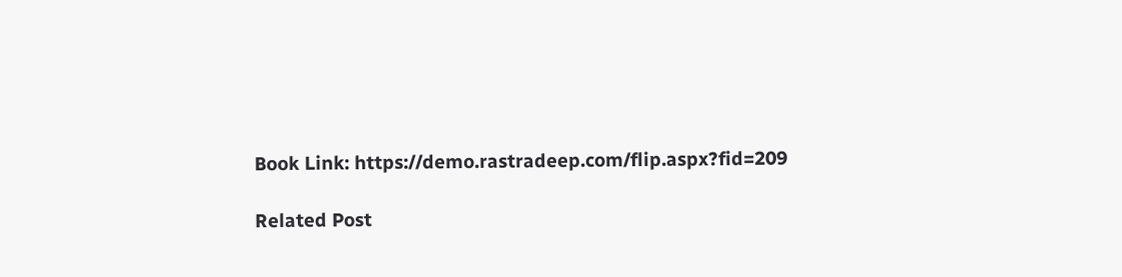Book Link: https://demo.rastradeep.com/flip.aspx?fid=209

Related Post